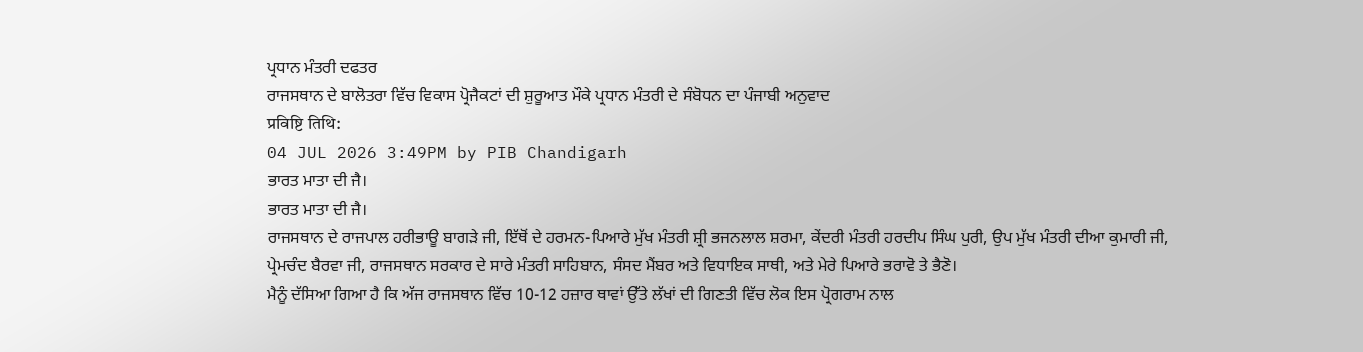ਪ੍ਰਧਾਨ ਮੰਤਰੀ ਦਫਤਰ
ਰਾਜਸਥਾਨ ਦੇ ਬਾਲੋਤਰਾ ਵਿੱਚ ਵਿਕਾਸ ਪ੍ਰੋਜੈਕਟਾਂ ਦੀ ਸ਼ੁਰੂਆਤ ਮੌਕੇ ਪ੍ਰਧਾਨ ਮੰਤਰੀ ਦੇ ਸੰਬੋਧਨ ਦਾ ਪੰਜਾਬੀ ਅਨੁਵਾਦ
प्रविष्टि तिथि:
04 JUL 2026 3:49PM by PIB Chandigarh
ਭਾਰਤ ਮਾਤਾ ਦੀ ਜੈ।
ਭਾਰਤ ਮਾਤਾ ਦੀ ਜੈ।
ਰਾਜਸਥਾਨ ਦੇ ਰਾਜਪਾਲ ਹਰੀਭਾਊ ਬਾਗੜੇ ਜੀ, ਇੱਥੋਂ ਦੇ ਹਰਮਨ-ਪਿਆਰੇ ਮੁੱਖ ਮੰਤਰੀ ਸ਼੍ਰੀ ਭਜਨਲਾਲ ਸ਼ਰਮਾ, ਕੇਂਦਰੀ ਮੰਤਰੀ ਹਰਦੀਪ ਸਿੰਘ ਪੁਰੀ, ਉਪ ਮੁੱਖ ਮੰਤਰੀ ਦੀਆ ਕੁਮਾਰੀ ਜੀ, ਪ੍ਰੇਮਚੰਦ ਬੈਰਵਾ ਜੀ, ਰਾਜਸਥਾਨ ਸਰਕਾਰ ਦੇ ਸਾਰੇ ਮੰਤਰੀ ਸਾਹਿਬਾਨ, ਸੰਸਦ ਮੈਂਬਰ ਅਤੇ ਵਿਧਾਇਕ ਸਾਥੀ, ਅਤੇ ਮੇਰੇ ਪਿਆਰੇ ਭਰਾਵੋ ਤੇ ਭੈਣੋ।
ਮੈਨੂੰ ਦੱਸਿਆ ਗਿਆ ਹੈ ਕਿ ਅੱਜ ਰਾਜਸਥਾਨ ਵਿੱਚ 10-12 ਹਜ਼ਾਰ ਥਾਵਾਂ ਉੱਤੇ ਲੱਖਾਂ ਦੀ ਗਿਣਤੀ ਵਿੱਚ ਲੋਕ ਇਸ ਪ੍ਰੋਗਰਾਮ ਨਾਲ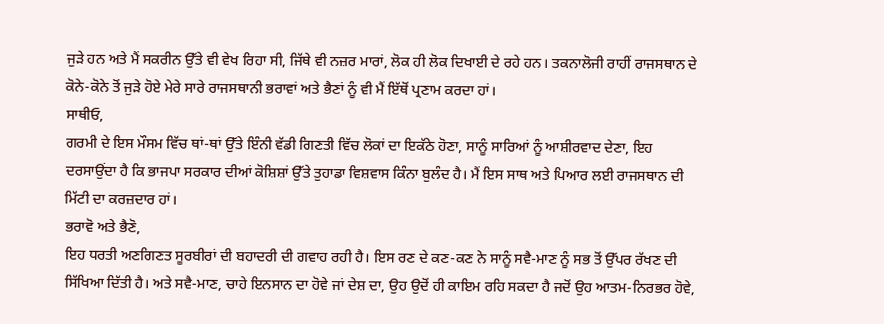ਜੁੜੇ ਹਨ ਅਤੇ ਮੈਂ ਸਕਰੀਨ ਉੱਤੇ ਵੀ ਵੇਖ ਰਿਹਾ ਸੀ, ਜਿੱਥੇ ਵੀ ਨਜ਼ਰ ਮਾਰਾਂ, ਲੋਕ ਹੀ ਲੋਕ ਦਿਖਾਈ ਦੇ ਰਹੇ ਹਨ। ਤਕਨਾਲੋਜੀ ਰਾਹੀਂ ਰਾਜਸਥਾਨ ਦੇ ਕੋਨੇ-ਕੋਨੇ ਤੋਂ ਜੁੜੇ ਹੋਏ ਮੇਰੇ ਸਾਰੇ ਰਾਜਸਥਾਨੀ ਭਰਾਵਾਂ ਅਤੇ ਭੈਣਾਂ ਨੂੰ ਵੀ ਮੈਂ ਇੱਥੋਂ ਪ੍ਰਣਾਮ ਕਰਦਾ ਹਾਂ।
ਸਾਥੀਓ,
ਗਰਮੀ ਦੇ ਇਸ ਮੌਸਮ ਵਿੱਚ ਥਾਂ-ਥਾਂ ਉੱਤੇ ਇੰਨੀ ਵੱਡੀ ਗਿਣਤੀ ਵਿੱਚ ਲੋਕਾਂ ਦਾ ਇਕੱਠੇ ਹੋਣਾ, ਸਾਨੂੰ ਸਾਰਿਆਂ ਨੂੰ ਆਸ਼ੀਰਵਾਦ ਦੇਣਾ, ਇਹ ਦਰਸਾਉਂਦਾ ਹੈ ਕਿ ਭਾਜਪਾ ਸਰਕਾਰ ਦੀਆਂ ਕੋਸ਼ਿਸ਼ਾਂ ਉੱਤੇ ਤੁਹਾਡਾ ਵਿਸ਼ਵਾਸ ਕਿੰਨਾ ਬੁਲੰਦ ਹੈ। ਮੈਂ ਇਸ ਸਾਥ ਅਤੇ ਪਿਆਰ ਲਈ ਰਾਜਸਥਾਨ ਦੀ ਮਿੱਟੀ ਦਾ ਕਰਜ਼ਦਾਰ ਹਾਂ।
ਭਰਾਵੋ ਅਤੇ ਭੈਣੋ,
ਇਹ ਧਰਤੀ ਅਣਗਿਣਤ ਸੂਰਬੀਰਾਂ ਦੀ ਬਹਾਦਰੀ ਦੀ ਗਵਾਹ ਰਹੀ ਹੈ। ਇਸ ਰਣ ਦੇ ਕਣ-ਕਣ ਨੇ ਸਾਨੂੰ ਸਵੈ-ਮਾਣ ਨੂੰ ਸਭ ਤੋਂ ਉੱਪਰ ਰੱਖਣ ਦੀ ਸਿੱਖਿਆ ਦਿੱਤੀ ਹੈ। ਅਤੇ ਸਵੈ-ਮਾਣ, ਚਾਹੇ ਇਨਸਾਨ ਦਾ ਹੋਵੇ ਜਾਂ ਦੇਸ਼ ਦਾ, ਉਹ ਉਦੋਂ ਹੀ ਕਾਇਮ ਰਹਿ ਸਕਦਾ ਹੈ ਜਦੋਂ ਉਹ ਆਤਮ-ਨਿਰਭਰ ਹੋਵੇ,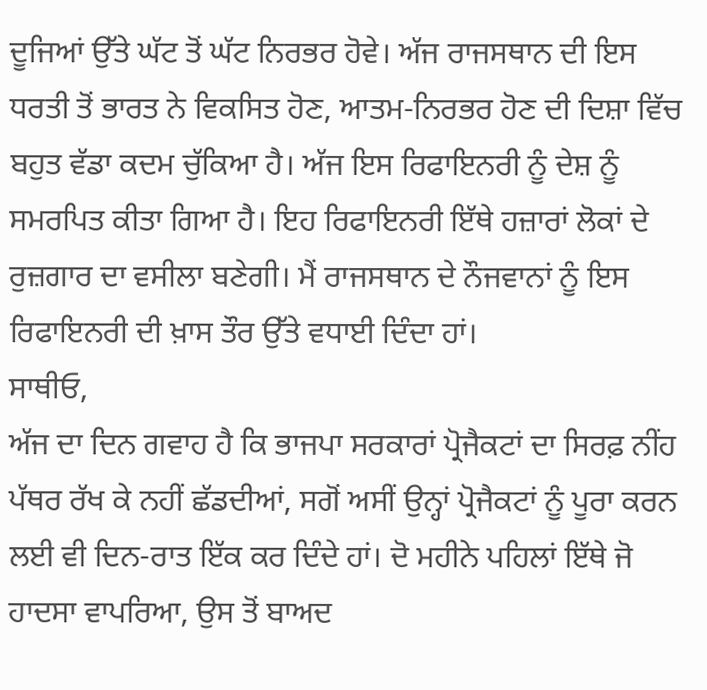ਦੂਜਿਆਂ ਉੱਤੇ ਘੱਟ ਤੋਂ ਘੱਟ ਨਿਰਭਰ ਹੋਵੇ। ਅੱਜ ਰਾਜਸਥਾਨ ਦੀ ਇਸ ਧਰਤੀ ਤੋਂ ਭਾਰਤ ਨੇ ਵਿਕਸਿਤ ਹੋਣ, ਆਤਮ-ਨਿਰਭਰ ਹੋਣ ਦੀ ਦਿਸ਼ਾ ਵਿੱਚ ਬਹੁਤ ਵੱਡਾ ਕਦਮ ਚੁੱਕਿਆ ਹੈ। ਅੱਜ ਇਸ ਰਿਫਾਇਨਰੀ ਨੂੰ ਦੇਸ਼ ਨੂੰ ਸਮਰਪਿਤ ਕੀਤਾ ਗਿਆ ਹੈ। ਇਹ ਰਿਫਾਇਨਰੀ ਇੱਥੇ ਹਜ਼ਾਰਾਂ ਲੋਕਾਂ ਦੇ ਰੁਜ਼ਗਾਰ ਦਾ ਵਸੀਲਾ ਬਣੇਗੀ। ਮੈਂ ਰਾਜਸਥਾਨ ਦੇ ਨੌਜਵਾਨਾਂ ਨੂੰ ਇਸ ਰਿਫਾਇਨਰੀ ਦੀ ਖ਼ਾਸ ਤੌਰ ਉੱਤੇ ਵਧਾਈ ਦਿੰਦਾ ਹਾਂ।
ਸਾਥੀਓ,
ਅੱਜ ਦਾ ਦਿਨ ਗਵਾਹ ਹੈ ਕਿ ਭਾਜਪਾ ਸਰਕਾਰਾਂ ਪ੍ਰੋਜੈਕਟਾਂ ਦਾ ਸਿਰਫ਼ ਨੀਂਹ ਪੱਥਰ ਰੱਖ ਕੇ ਨਹੀਂ ਛੱਡਦੀਆਂ, ਸਗੋਂ ਅਸੀਂ ਉਨ੍ਹਾਂ ਪ੍ਰੋਜੈਕਟਾਂ ਨੂੰ ਪੂਰਾ ਕਰਨ ਲਈ ਵੀ ਦਿਨ-ਰਾਤ ਇੱਕ ਕਰ ਦਿੰਦੇ ਹਾਂ। ਦੋ ਮਹੀਨੇ ਪਹਿਲਾਂ ਇੱਥੇ ਜੋ ਹਾਦਸਾ ਵਾਪਰਿਆ, ਉਸ ਤੋਂ ਬਾਅਦ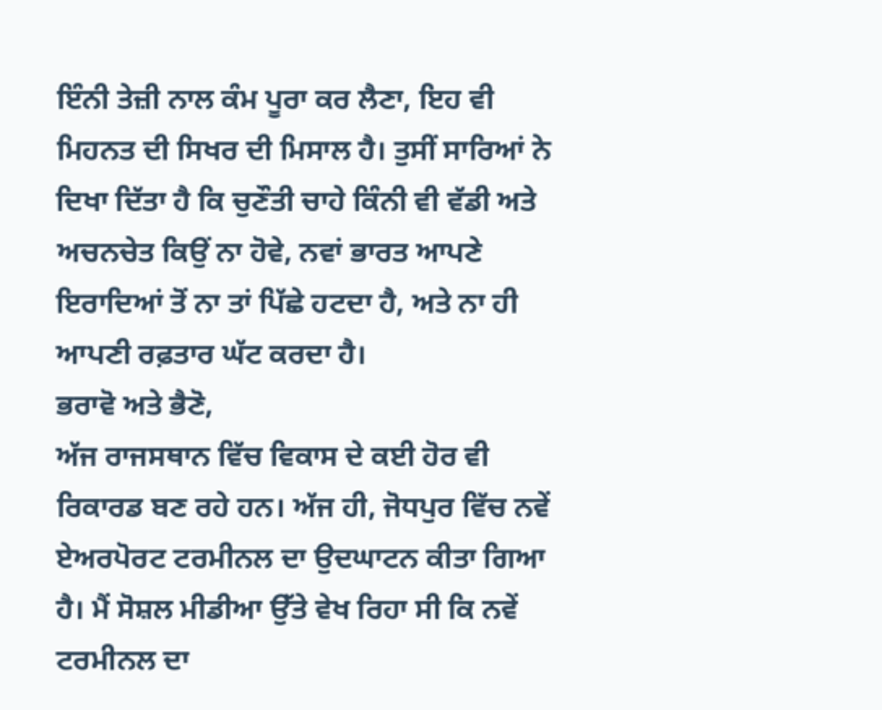ਇੰਨੀ ਤੇਜ਼ੀ ਨਾਲ ਕੰਮ ਪੂਰਾ ਕਰ ਲੈਣਾ, ਇਹ ਵੀ ਮਿਹਨਤ ਦੀ ਸਿਖਰ ਦੀ ਮਿਸਾਲ ਹੈ। ਤੁਸੀਂ ਸਾਰਿਆਂ ਨੇ ਦਿਖਾ ਦਿੱਤਾ ਹੈ ਕਿ ਚੁਣੌਤੀ ਚਾਹੇ ਕਿੰਨੀ ਵੀ ਵੱਡੀ ਅਤੇ ਅਚਨਚੇਤ ਕਿਉਂ ਨਾ ਹੋਵੇ, ਨਵਾਂ ਭਾਰਤ ਆਪਣੇ ਇਰਾਦਿਆਂ ਤੋਂ ਨਾ ਤਾਂ ਪਿੱਛੇ ਹਟਦਾ ਹੈ, ਅਤੇ ਨਾ ਹੀ ਆਪਣੀ ਰਫ਼ਤਾਰ ਘੱਟ ਕਰਦਾ ਹੈ।
ਭਰਾਵੋ ਅਤੇ ਭੈਣੋ,
ਅੱਜ ਰਾਜਸਥਾਨ ਵਿੱਚ ਵਿਕਾਸ ਦੇ ਕਈ ਹੋਰ ਵੀ ਰਿਕਾਰਡ ਬਣ ਰਹੇ ਹਨ। ਅੱਜ ਹੀ, ਜੋਧਪੁਰ ਵਿੱਚ ਨਵੇਂ ਏਅਰਪੋਰਟ ਟਰਮੀਨਲ ਦਾ ਉਦਘਾਟਨ ਕੀਤਾ ਗਿਆ ਹੈ। ਮੈਂ ਸੋਸ਼ਲ ਮੀਡੀਆ ਉੱਤੇ ਵੇਖ ਰਿਹਾ ਸੀ ਕਿ ਨਵੇਂ ਟਰਮੀਨਲ ਦਾ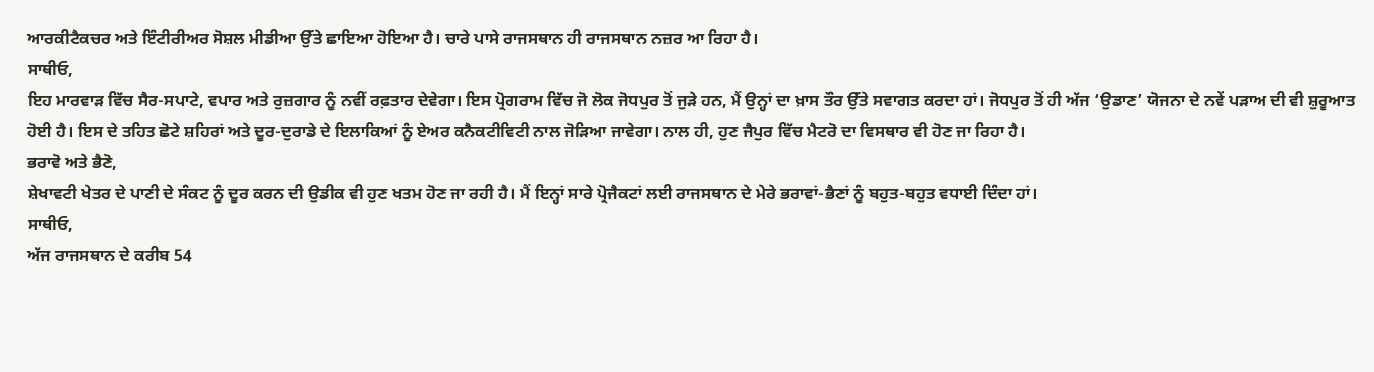ਆਰਕੀਟੈਕਚਰ ਅਤੇ ਇੰਟੀਰੀਅਰ ਸੋਸ਼ਲ ਮੀਡੀਆ ਉੱਤੇ ਛਾਇਆ ਹੋਇਆ ਹੈ। ਚਾਰੇ ਪਾਸੇ ਰਾਜਸਥਾਨ ਹੀ ਰਾਜਸਥਾਨ ਨਜ਼ਰ ਆ ਰਿਹਾ ਹੈ।
ਸਾਥੀਓ,
ਇਹ ਮਾਰਵਾੜ ਵਿੱਚ ਸੈਰ-ਸਪਾਟੇ, ਵਪਾਰ ਅਤੇ ਰੁਜ਼ਗਾਰ ਨੂੰ ਨਵੀਂ ਰਫ਼ਤਾਰ ਦੇਵੇਗਾ। ਇਸ ਪ੍ਰੋਗਰਾਮ ਵਿੱਚ ਜੋ ਲੋਕ ਜੋਧਪੁਰ ਤੋਂ ਜੁੜੇ ਹਨ, ਮੈਂ ਉਨ੍ਹਾਂ ਦਾ ਖ਼ਾਸ ਤੌਰ ਉੱਤੇ ਸਵਾਗਤ ਕਰਦਾ ਹਾਂ। ਜੋਧਪੁਰ ਤੋਂ ਹੀ ਅੱਜ ‘ਉਡਾਣ’ ਯੋਜਨਾ ਦੇ ਨਵੇਂ ਪੜਾਅ ਦੀ ਵੀ ਸ਼ੁਰੂਆਤ ਹੋਈ ਹੈ। ਇਸ ਦੇ ਤਹਿਤ ਛੋਟੇ ਸ਼ਹਿਰਾਂ ਅਤੇ ਦੂਰ-ਦੁਰਾਡੇ ਦੇ ਇਲਾਕਿਆਂ ਨੂੰ ਏਅਰ ਕਨੈਕਟੀਵਿਟੀ ਨਾਲ ਜੋੜਿਆ ਜਾਵੇਗਾ। ਨਾਲ ਹੀ, ਹੁਣ ਜੈਪੁਰ ਵਿੱਚ ਮੈਟਰੋ ਦਾ ਵਿਸਥਾਰ ਵੀ ਹੋਣ ਜਾ ਰਿਹਾ ਹੈ।
ਭਰਾਵੋ ਅਤੇ ਭੈਣੋ,
ਸ਼ੇਖਾਵਟੀ ਖੇਤਰ ਦੇ ਪਾਣੀ ਦੇ ਸੰਕਟ ਨੂੰ ਦੂਰ ਕਰਨ ਦੀ ਉਡੀਕ ਵੀ ਹੁਣ ਖਤਮ ਹੋਣ ਜਾ ਰਹੀ ਹੈ। ਮੈਂ ਇਨ੍ਹਾਂ ਸਾਰੇ ਪ੍ਰੋਜੈਕਟਾਂ ਲਈ ਰਾਜਸਥਾਨ ਦੇ ਮੇਰੇ ਭਰਾਵਾਂ-ਭੈਣਾਂ ਨੂੰ ਬਹੁਤ-ਬਹੁਤ ਵਧਾਈ ਦਿੰਦਾ ਹਾਂ।
ਸਾਥੀਓ,
ਅੱਜ ਰਾਜਸਥਾਨ ਦੇ ਕਰੀਬ 54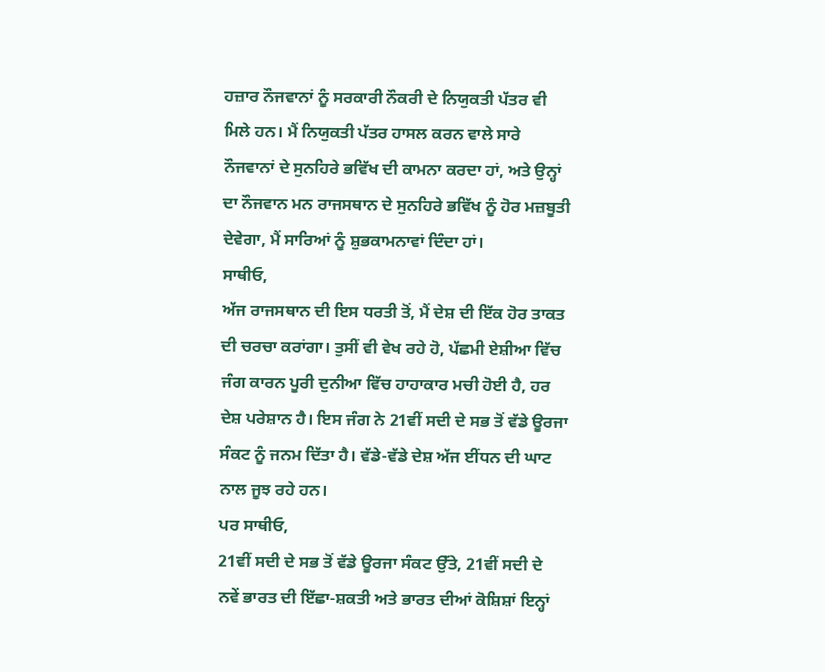ਹਜ਼ਾਰ ਨੌਜਵਾਨਾਂ ਨੂੰ ਸਰਕਾਰੀ ਨੌਕਰੀ ਦੇ ਨਿਯੁਕਤੀ ਪੱਤਰ ਵੀ ਮਿਲੇ ਹਨ। ਮੈਂ ਨਿਯੁਕਤੀ ਪੱਤਰ ਹਾਸਲ ਕਰਨ ਵਾਲੇ ਸਾਰੇ ਨੌਜਵਾਨਾਂ ਦੇ ਸੁਨਹਿਰੇ ਭਵਿੱਖ ਦੀ ਕਾਮਨਾ ਕਰਦਾ ਹਾਂ, ਅਤੇ ਉਨ੍ਹਾਂ ਦਾ ਨੌਜਵਾਨ ਮਨ ਰਾਜਸਥਾਨ ਦੇ ਸੁਨਹਿਰੇ ਭਵਿੱਖ ਨੂੰ ਹੋਰ ਮਜ਼ਬੂਤੀ ਦੇਵੇਗਾ, ਮੈਂ ਸਾਰਿਆਂ ਨੂੰ ਸ਼ੁਭਕਾਮਨਾਵਾਂ ਦਿੰਦਾ ਹਾਂ।
ਸਾਥੀਓ,
ਅੱਜ ਰਾਜਸਥਾਨ ਦੀ ਇਸ ਧਰਤੀ ਤੋਂ, ਮੈਂ ਦੇਸ਼ ਦੀ ਇੱਕ ਹੋਰ ਤਾਕਤ ਦੀ ਚਰਚਾ ਕਰਾਂਗਾ। ਤੁਸੀਂ ਵੀ ਵੇਖ ਰਹੇ ਹੋ, ਪੱਛਮੀ ਏਸ਼ੀਆ ਵਿੱਚ ਜੰਗ ਕਾਰਨ ਪੂਰੀ ਦੁਨੀਆ ਵਿੱਚ ਹਾਹਾਕਾਰ ਮਚੀ ਹੋਈ ਹੈ, ਹਰ ਦੇਸ਼ ਪਰੇਸ਼ਾਨ ਹੈ। ਇਸ ਜੰਗ ਨੇ 21ਵੀਂ ਸਦੀ ਦੇ ਸਭ ਤੋਂ ਵੱਡੇ ਊਰਜਾ ਸੰਕਟ ਨੂੰ ਜਨਮ ਦਿੱਤਾ ਹੈ। ਵੱਡੇ-ਵੱਡੇ ਦੇਸ਼ ਅੱਜ ਈਂਧਨ ਦੀ ਘਾਟ ਨਾਲ ਜੂਝ ਰਹੇ ਹਨ।
ਪਰ ਸਾਥੀਓ,
21ਵੀਂ ਸਦੀ ਦੇ ਸਭ ਤੋਂ ਵੱਡੇ ਊਰਜਾ ਸੰਕਟ ਉੱਤੇ, 21ਵੀਂ ਸਦੀ ਦੇ ਨਵੇਂ ਭਾਰਤ ਦੀ ਇੱਛਾ-ਸ਼ਕਤੀ ਅਤੇ ਭਾਰਤ ਦੀਆਂ ਕੋਸ਼ਿਸ਼ਾਂ ਇਨ੍ਹਾਂ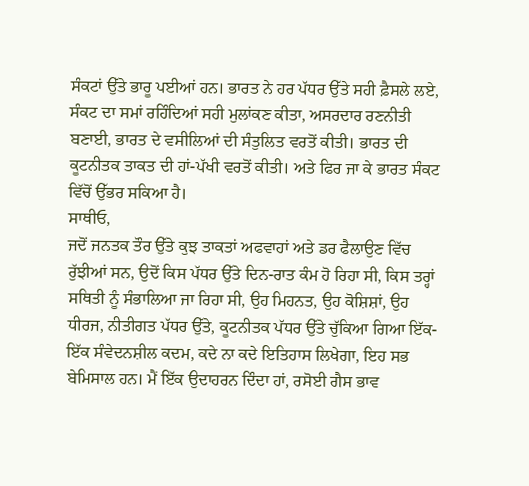ਸੰਕਟਾਂ ਉੱਤੇ ਭਾਰੂ ਪਈਆਂ ਹਨ। ਭਾਰਤ ਨੇ ਹਰ ਪੱਧਰ ਉੱਤੇ ਸਹੀ ਫ਼ੈਸਲੇ ਲਏ, ਸੰਕਟ ਦਾ ਸਮਾਂ ਰਹਿੰਦਿਆਂ ਸਹੀ ਮੁਲਾਂਕਣ ਕੀਤਾ, ਅਸਰਦਾਰ ਰਣਨੀਤੀ ਬਣਾਈ, ਭਾਰਤ ਦੇ ਵਸੀਲਿਆਂ ਦੀ ਸੰਤੁਲਿਤ ਵਰਤੋਂ ਕੀਤੀ। ਭਾਰਤ ਦੀ ਕੂਟਨੀਤਕ ਤਾਕਤ ਦੀ ਹਾਂ-ਪੱਖੀ ਵਰਤੋਂ ਕੀਤੀ। ਅਤੇ ਫਿਰ ਜਾ ਕੇ ਭਾਰਤ ਸੰਕਟ ਵਿੱਚੋਂ ਉੱਭਰ ਸਕਿਆ ਹੈ।
ਸਾਥੀਓ,
ਜਦੋਂ ਜਨਤਕ ਤੌਰ ਉੱਤੇ ਕੁਝ ਤਾਕਤਾਂ ਅਫਵਾਹਾਂ ਅਤੇ ਡਰ ਫੈਲਾਉਣ ਵਿੱਚ ਰੁੱਝੀਆਂ ਸਨ, ਉਦੋਂ ਕਿਸ ਪੱਧਰ ਉੱਤੇ ਦਿਨ-ਰਾਤ ਕੰਮ ਹੋ ਰਿਹਾ ਸੀ, ਕਿਸ ਤਰ੍ਹਾਂ ਸਥਿਤੀ ਨੂੰ ਸੰਭਾਲਿਆ ਜਾ ਰਿਹਾ ਸੀ, ਉਹ ਮਿਹਨਤ, ਉਹ ਕੋਸ਼ਿਸ਼ਾਂ, ਉਹ ਧੀਰਜ, ਨੀਤੀਗਤ ਪੱਧਰ ਉੱਤੇ, ਕੂਟਨੀਤਕ ਪੱਧਰ ਉੱਤੇ ਚੁੱਕਿਆ ਗਿਆ ਇੱਕ-ਇੱਕ ਸੰਵੇਦਨਸ਼ੀਲ ਕਦਮ, ਕਦੇ ਨਾ ਕਦੇ ਇਤਿਹਾਸ ਲਿਖੇਗਾ, ਇਹ ਸਭ ਬੇਮਿਸਾਲ ਹਨ। ਮੈਂ ਇੱਕ ਉਦਾਹਰਨ ਦਿੰਦਾ ਹਾਂ, ਰਸੋਈ ਗੈਸ ਭਾਵ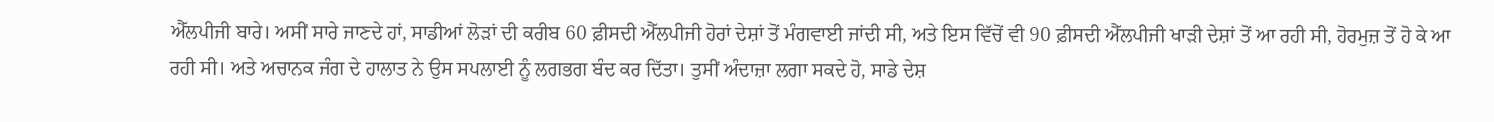ਐੱਲਪੀਜੀ ਬਾਰੇ। ਅਸੀਂ ਸਾਰੇ ਜਾਣਦੇ ਹਾਂ, ਸਾਡੀਆਂ ਲੋੜਾਂ ਦੀ ਕਰੀਬ 60 ਫ਼ੀਸਦੀ ਐੱਲਪੀਜੀ ਹੋਰਾਂ ਦੇਸ਼ਾਂ ਤੋਂ ਮੰਗਵਾਈ ਜਾਂਦੀ ਸੀ, ਅਤੇ ਇਸ ਵਿੱਚੋਂ ਵੀ 90 ਫ਼ੀਸਦੀ ਐੱਲਪੀਜੀ ਖਾੜੀ ਦੇਸ਼ਾਂ ਤੋਂ ਆ ਰਹੀ ਸੀ, ਹੋਰਮੁਜ਼ ਤੋਂ ਹੋ ਕੇ ਆ ਰਹੀ ਸੀ। ਅਤੇ ਅਚਾਨਕ ਜੰਗ ਦੇ ਹਾਲਾਤ ਨੇ ਉਸ ਸਪਲਾਈ ਨੂੰ ਲਗਭਗ ਬੰਦ ਕਰ ਦਿੱਤਾ। ਤੁਸੀਂ ਅੰਦਾਜ਼ਾ ਲਗਾ ਸਕਦੇ ਹੋ, ਸਾਡੇ ਦੇਸ਼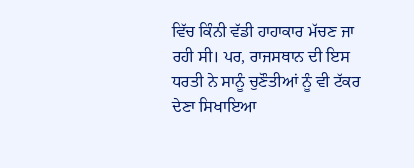ਵਿੱਚ ਕਿੰਨੀ ਵੱਡੀ ਹਾਹਾਕਾਰ ਮੱਚਣ ਜਾ ਰਹੀ ਸੀ। ਪਰ, ਰਾਜਸਥਾਨ ਦੀ ਇਸ ਧਰਤੀ ਨੇ ਸਾਨੂੰ ਚੁਣੌਤੀਆਂ ਨੂੰ ਵੀ ਟੱਕਰ ਦੇਣਾ ਸਿਖਾਇਆ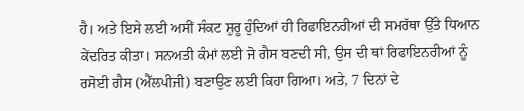ਹੈ। ਅਤੇ ਇਸੇ ਲਈ ਅਸੀਂ ਸੰਕਟ ਸ਼ੁਰੂ ਹੁੰਦਿਆਂ ਹੀ ਰਿਫਾਇਨਰੀਆਂ ਦੀ ਸਮਰੱਥਾ ਉੱਤੇ ਧਿਆਨ ਕੇਂਦਰਿਤ ਕੀਤਾ। ਸਨਅਤੀ ਕੰਮਾਂ ਲਈ ਜੋ ਗੈਸ ਬਣਦੀ ਸੀ, ਉਸ ਦੀ ਥਾਂ ਰਿਫਾਇਨਰੀਆਂ ਨੂੰ ਰਸੋਈ ਗੈਸ (ਐੱਲਪੀਜੀ) ਬਣਾਉਣ ਲਈ ਕਿਹਾ ਗਿਆ। ਅਤੇ, 7 ਦਿਨਾਂ ਦੇ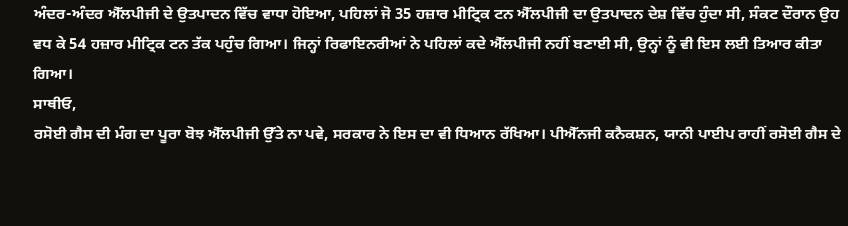ਅੰਦਰ-ਅੰਦਰ ਐੱਲਪੀਜੀ ਦੇ ਉਤਪਾਦਨ ਵਿੱਚ ਵਾਧਾ ਹੋਇਆ, ਪਹਿਲਾਂ ਜੋ 35 ਹਜ਼ਾਰ ਮੀਟ੍ਰਿਕ ਟਨ ਐੱਲਪੀਜੀ ਦਾ ਉਤਪਾਦਨ ਦੇਸ਼ ਵਿੱਚ ਹੁੰਦਾ ਸੀ, ਸੰਕਟ ਦੌਰਾਨ ਉਹ ਵਧ ਕੇ 54 ਹਜ਼ਾਰ ਮੀਟ੍ਰਿਕ ਟਨ ਤੱਕ ਪਹੁੰਚ ਗਿਆ। ਜਿਨ੍ਹਾਂ ਰਿਫਾਇਨਰੀਆਂ ਨੇ ਪਹਿਲਾਂ ਕਦੇ ਐੱਲਪੀਜੀ ਨਹੀਂ ਬਣਾਈ ਸੀ, ਉਨ੍ਹਾਂ ਨੂੰ ਵੀ ਇਸ ਲਈ ਤਿਆਰ ਕੀਤਾ ਗਿਆ।
ਸਾਥੀਓ,
ਰਸੋਈ ਗੈਸ ਦੀ ਮੰਗ ਦਾ ਪੂਰਾ ਬੋਝ ਐੱਲਪੀਜੀ ਉੱਤੇ ਨਾ ਪਵੇ, ਸਰਕਾਰ ਨੇ ਇਸ ਦਾ ਵੀ ਧਿਆਨ ਰੱਖਿਆ। ਪੀਐੱਨਜੀ ਕਨੈਕਸ਼ਨ, ਯਾਨੀ ਪਾਈਪ ਰਾਹੀਂ ਰਸੋਈ ਗੈਸ ਦੇ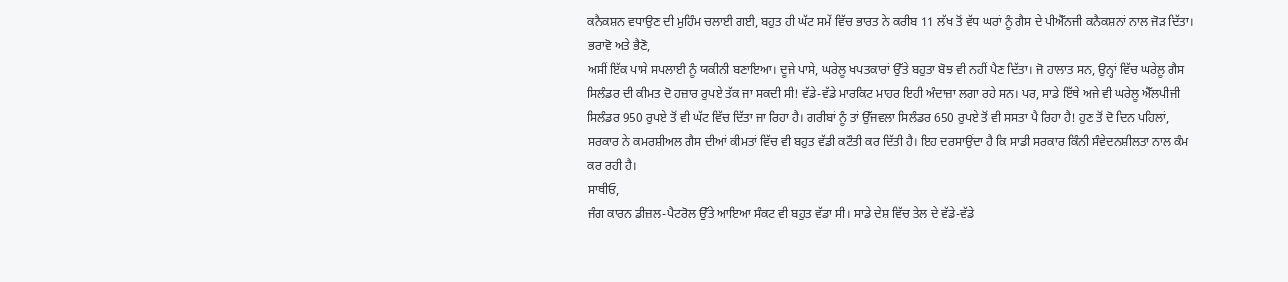ਕਨੈਕਸ਼ਨ ਵਧਾਉਣ ਦੀ ਮੁਹਿੰਮ ਚਲਾਈ ਗਈ, ਬਹੁਤ ਹੀ ਘੱਟ ਸਮੇਂ ਵਿੱਚ ਭਾਰਤ ਨੇ ਕਰੀਬ 11 ਲੱਖ ਤੋਂ ਵੱਧ ਘਰਾਂ ਨੂੰ ਗੈਸ ਦੇ ਪੀਐੱਨਜੀ ਕਨੈਕਸ਼ਨਾਂ ਨਾਲ ਜੋੜ ਦਿੱਤਾ।
ਭਰਾਵੋ ਅਤੇ ਭੈਣੋ,
ਅਸੀਂ ਇੱਕ ਪਾਸੇ ਸਪਲਾਈ ਨੂੰ ਯਕੀਨੀ ਬਣਾਇਆ। ਦੂਜੇ ਪਾਸੇ, ਘਰੇਲੂ ਖਪਤਕਾਰਾਂ ਉੱਤੇ ਬਹੁਤਾ ਬੋਝ ਵੀ ਨਹੀਂ ਪੈਣ ਦਿੱਤਾ। ਜੋ ਹਾਲਾਤ ਸਨ, ਉਨ੍ਹਾਂ ਵਿੱਚ ਘਰੇਲੂ ਗੈਸ ਸਿਲੰਡਰ ਦੀ ਕੀਮਤ ਦੋ ਹਜ਼ਾਰ ਰੁਪਏ ਤੱਕ ਜਾ ਸਕਦੀ ਸੀ! ਵੱਡੇ-ਵੱਡੇ ਮਾਰਕਿਟ ਮਾਹਰ ਇਹੀ ਅੰਦਾਜ਼ਾ ਲਗਾ ਰਹੇ ਸਨ। ਪਰ, ਸਾਡੇ ਇੱਥੇ ਅਜੇ ਵੀ ਘਰੇਲੂ ਐੱਲਪੀਜੀ ਸਿਲੰਡਰ 950 ਰੁਪਏ ਤੋਂ ਵੀ ਘੱਟ ਵਿੱਚ ਦਿੱਤਾ ਜਾ ਰਿਹਾ ਹੈ। ਗਰੀਬਾਂ ਨੂੰ ਤਾਂ ਉੱਜਵਲਾ ਸਿਲੰਡਰ 650 ਰੁਪਏ ਤੋਂ ਵੀ ਸਸਤਾ ਪੈ ਰਿਹਾ ਹੈ! ਹੁਣ ਤੋਂ ਦੋ ਦਿਨ ਪਹਿਲਾਂ, ਸਰਕਾਰ ਨੇ ਕਮਰਸ਼ੀਅਲ ਗੈਸ ਦੀਆਂ ਕੀਮਤਾਂ ਵਿੱਚ ਵੀ ਬਹੁਤ ਵੱਡੀ ਕਟੌਤੀ ਕਰ ਦਿੱਤੀ ਹੈ। ਇਹ ਦਰਸਾਉਂਦਾ ਹੈ ਕਿ ਸਾਡੀ ਸਰਕਾਰ ਕਿੰਨੀ ਸੰਵੇਦਨਸ਼ੀਲਤਾ ਨਾਲ ਕੰਮ ਕਰ ਰਹੀ ਹੈ।
ਸਾਥੀਓ,
ਜੰਗ ਕਾਰਨ ਡੀਜ਼ਲ-ਪੈਟਰੋਲ ਉੱਤੇ ਆਇਆ ਸੰਕਟ ਵੀ ਬਹੁਤ ਵੱਡਾ ਸੀ। ਸਾਡੇ ਦੇਸ਼ ਵਿੱਚ ਤੇਲ ਦੇ ਵੱਡੇ-ਵੱਡੇ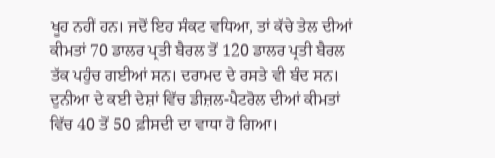ਖੂਹ ਨਹੀਂ ਹਨ। ਜਦੋਂ ਇਹ ਸੰਕਟ ਵਧਿਆ, ਤਾਂ ਕੱਚੇ ਤੇਲ ਦੀਆਂ ਕੀਮਤਾਂ 70 ਡਾਲਰ ਪ੍ਰਤੀ ਬੈਰਲ ਤੋਂ 120 ਡਾਲਰ ਪ੍ਰਤੀ ਬੈਰਲ ਤੱਕ ਪਹੁੰਚ ਗਈਆਂ ਸਨ। ਦਰਾਮਦ ਦੇ ਰਸਤੇ ਵੀ ਬੰਦ ਸਨ। ਦੁਨੀਆ ਦੇ ਕਈ ਦੇਸ਼ਾਂ ਵਿੱਚ ਡੀਜ਼ਲ-ਪੈਟਰੋਲ ਦੀਆਂ ਕੀਮਤਾਂ ਵਿੱਚ 40 ਤੋਂ 50 ਫ਼ੀਸਦੀ ਦਾ ਵਾਧਾ ਹੋ ਗਿਆ।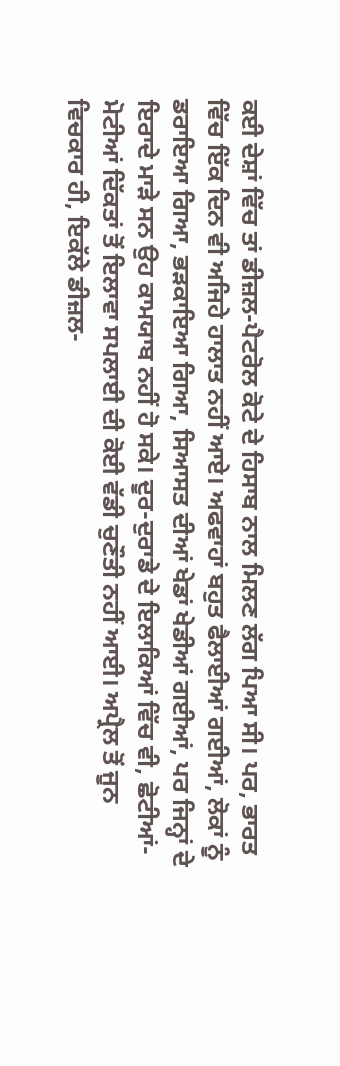ਕਈ ਦੇਸ਼ਾਂ ਵਿੱਚ ਤਾਂ ਡੀਜ਼ਲ-ਪੈਟਰੋਲ ਕੋਟੇ ਦੇ ਹਿਸਾਬ ਨਾਲ ਮਿਲਣ ਲੱਗ ਪਿਆ ਸੀ। ਪਰ, ਭਾਰਤ ਵਿੱਚ ਇੱਕ ਦਿਨ ਵੀ ਅਜਿਹੇ ਹਾਲਾਤ ਨਹੀਂ ਆਏ। ਅਫਵਾਹਾਂ ਬਹੁਤ ਫੈਲਾਈਆਂ ਗਈਆਂ, ਲੋਕਾਂ ਨੂੰ ਡਰਾਇਆ ਗਿਆ, ਭੜਕਾਇਆ ਗਿਆ, ਸਿਆਸਤ ਦੀਆਂ ਖੇਡਾਂ ਖੇਡੀਆਂ ਗਈਆਂ, ਪਰ ਜਿਨ੍ਹਾਂ ਦੇ ਇਰਾਦੇ ਮਾੜੇ ਸਨ ਉਹ ਕਾਮਯਾਬ ਨਹੀਂ ਹੋ ਸਕੇ। ਦੂਰ-ਦੁਰਾਡੇ ਦੇ ਇਲਾਕਿਆਂ ਵਿੱਚ ਵੀ, ਛੋਟੀਆਂ-ਮੋਟੀਆਂ ਦਿੱਕਤਾਂ ਤੋਂ ਇਲਾਵਾ ਸਪਲਾਈ ਦੀ ਕੋਈ ਵੱਡੀ ਚੁਣੌਤੀ ਨਹੀਂ ਆਈ। ਅਪ੍ਰੈਲ ਤੋਂ ਜੂਨ ਵਿਚਕਾਰ ਹੀ, ਇਕੱਲੇ ਡੀਜ਼ਲ-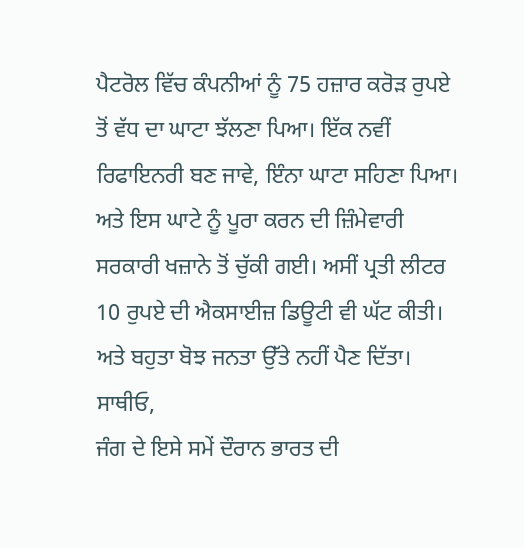ਪੈਟਰੋਲ ਵਿੱਚ ਕੰਪਨੀਆਂ ਨੂੰ 75 ਹਜ਼ਾਰ ਕਰੋੜ ਰੁਪਏ ਤੋਂ ਵੱਧ ਦਾ ਘਾਟਾ ਝੱਲਣਾ ਪਿਆ। ਇੱਕ ਨਵੀਂ ਰਿਫਾਇਨਰੀ ਬਣ ਜਾਵੇ, ਇੰਨਾ ਘਾਟਾ ਸਹਿਣਾ ਪਿਆ। ਅਤੇ ਇਸ ਘਾਟੇ ਨੂੰ ਪੂਰਾ ਕਰਨ ਦੀ ਜ਼ਿੰਮੇਵਾਰੀ ਸਰਕਾਰੀ ਖਜ਼ਾਨੇ ਤੋਂ ਚੁੱਕੀ ਗਈ। ਅਸੀਂ ਪ੍ਰਤੀ ਲੀਟਰ 10 ਰੁਪਏ ਦੀ ਐਕਸਾਈਜ਼ ਡਿਊਟੀ ਵੀ ਘੱਟ ਕੀਤੀ। ਅਤੇ ਬਹੁਤਾ ਬੋਝ ਜਨਤਾ ਉੱਤੇ ਨਹੀਂ ਪੈਣ ਦਿੱਤਾ।
ਸਾਥੀਓ,
ਜੰਗ ਦੇ ਇਸੇ ਸਮੇਂ ਦੌਰਾਨ ਭਾਰਤ ਦੀ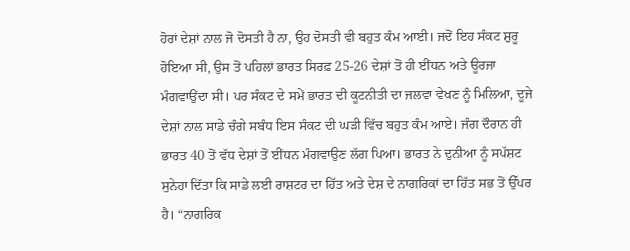ਹੋਰਾਂ ਦੇਸ਼ਾਂ ਨਾਲ ਜੋ ਦੋਸਤੀ ਹੈ ਨਾ, ਉਹ ਦੋਸਤੀ ਵੀ ਬਹੁਤ ਕੰਮ ਆਈ। ਜਦੋਂ ਇਹ ਸੰਕਟ ਸ਼ੁਰੂ ਹੋਇਆ ਸੀ, ਉਸ ਤੋਂ ਪਹਿਲਾਂ ਭਾਰਤ ਸਿਰਫ਼ 25-26 ਦੇਸ਼ਾਂ ਤੋਂ ਹੀ ਈਂਧਨ ਅਤੇ ਊਰਜਾ ਮੰਗਵਾਉਂਦਾ ਸੀ। ਪਰ ਸੰਕਟ ਦੇ ਸਮੇਂ ਭਾਰਤ ਦੀ ਕੂਟਨੀਤੀ ਦਾ ਜਲਵਾ ਵੇਖਣ ਨੂੰ ਮਿਲਿਆ, ਦੂਜੇ ਦੇਸ਼ਾਂ ਨਾਲ ਸਾਡੇ ਚੰਗੇ ਸਬੰਧ ਇਸ ਸੰਕਟ ਦੀ ਘੜੀ ਵਿੱਚ ਬਹੁਤ ਕੰਮ ਆਏ। ਜੰਗ ਦੌਰਾਨ ਹੀ ਭਾਰਤ 40 ਤੋਂ ਵੱਧ ਦੇਸ਼ਾਂ ਤੋਂ ਈਂਧਨ ਮੰਗਵਾਉਣ ਲੱਗ ਪਿਆ। ਭਾਰਤ ਨੇ ਦੁਨੀਆ ਨੂੰ ਸਪੱਸ਼ਟ ਸੁਨੇਹਾ ਦਿੱਤਾ ਕਿ ਸਾਡੇ ਲਈ ਰਾਸ਼ਟਰ ਦਾ ਹਿੱਤ ਅਤੇ ਦੇਸ਼ ਦੇ ਨਾਗਰਿਕਾਂ ਦਾ ਹਿੱਤ ਸਭ ਤੋਂ ਉੱਪਰ ਹੈ। “ਨਾਗਰਿਕ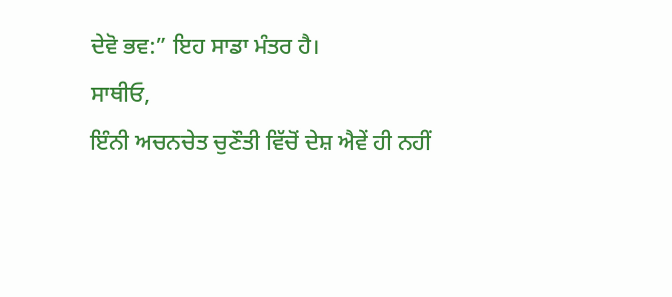ਦੇਵੋ ਭਵ:” ਇਹ ਸਾਡਾ ਮੰਤਰ ਹੈ।
ਸਾਥੀਓ,
ਇੰਨੀ ਅਚਨਚੇਤ ਚੁਣੌਤੀ ਵਿੱਚੋਂ ਦੇਸ਼ ਐਵੇਂ ਹੀ ਨਹੀਂ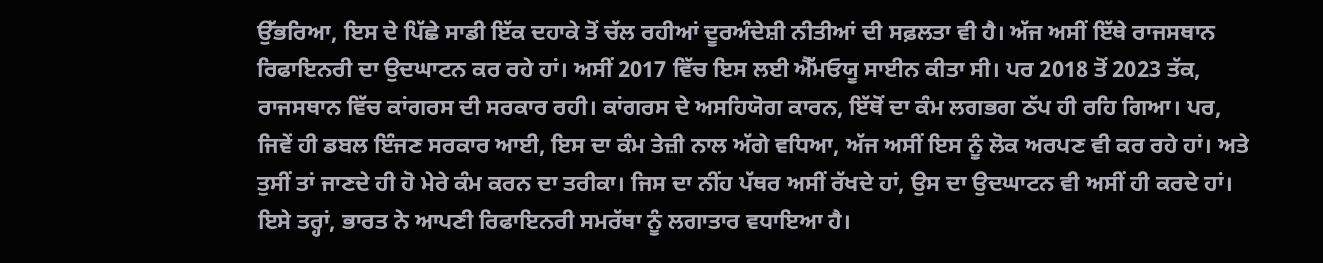ਉੱਭਰਿਆ, ਇਸ ਦੇ ਪਿੱਛੇ ਸਾਡੀ ਇੱਕ ਦਹਾਕੇ ਤੋਂ ਚੱਲ ਰਹੀਆਂ ਦੂਰਅੰਦੇਸ਼ੀ ਨੀਤੀਆਂ ਦੀ ਸਫ਼ਲਤਾ ਵੀ ਹੈ। ਅੱਜ ਅਸੀਂ ਇੱਥੇ ਰਾਜਸਥਾਨ ਰਿਫਾਇਨਰੀ ਦਾ ਉਦਘਾਟਨ ਕਰ ਰਹੇ ਹਾਂ। ਅਸੀਂ 2017 ਵਿੱਚ ਇਸ ਲਈ ਐੱਮਓਯੂ ਸਾਈਨ ਕੀਤਾ ਸੀ। ਪਰ 2018 ਤੋਂ 2023 ਤੱਕ, ਰਾਜਸਥਾਨ ਵਿੱਚ ਕਾਂਗਰਸ ਦੀ ਸਰਕਾਰ ਰਹੀ। ਕਾਂਗਰਸ ਦੇ ਅਸਹਿਯੋਗ ਕਾਰਨ, ਇੱਥੋਂ ਦਾ ਕੰਮ ਲਗਭਗ ਠੱਪ ਹੀ ਰਹਿ ਗਿਆ। ਪਰ, ਜਿਵੇਂ ਹੀ ਡਬਲ ਇੰਜਣ ਸਰਕਾਰ ਆਈ, ਇਸ ਦਾ ਕੰਮ ਤੇਜ਼ੀ ਨਾਲ ਅੱਗੇ ਵਧਿਆ, ਅੱਜ ਅਸੀਂ ਇਸ ਨੂੰ ਲੋਕ ਅਰਪਣ ਵੀ ਕਰ ਰਹੇ ਹਾਂ। ਅਤੇ ਤੁਸੀਂ ਤਾਂ ਜਾਣਦੇ ਹੀ ਹੋ ਮੇਰੇ ਕੰਮ ਕਰਨ ਦਾ ਤਰੀਕਾ। ਜਿਸ ਦਾ ਨੀਂਹ ਪੱਥਰ ਅਸੀਂ ਰੱਖਦੇ ਹਾਂ, ਉਸ ਦਾ ਉਦਘਾਟਨ ਵੀ ਅਸੀਂ ਹੀ ਕਰਦੇ ਹਾਂ। ਇਸੇ ਤਰ੍ਹਾਂ, ਭਾਰਤ ਨੇ ਆਪਣੀ ਰਿਫਾਇਨਰੀ ਸਮਰੱਥਾ ਨੂੰ ਲਗਾਤਾਰ ਵਧਾਇਆ ਹੈ।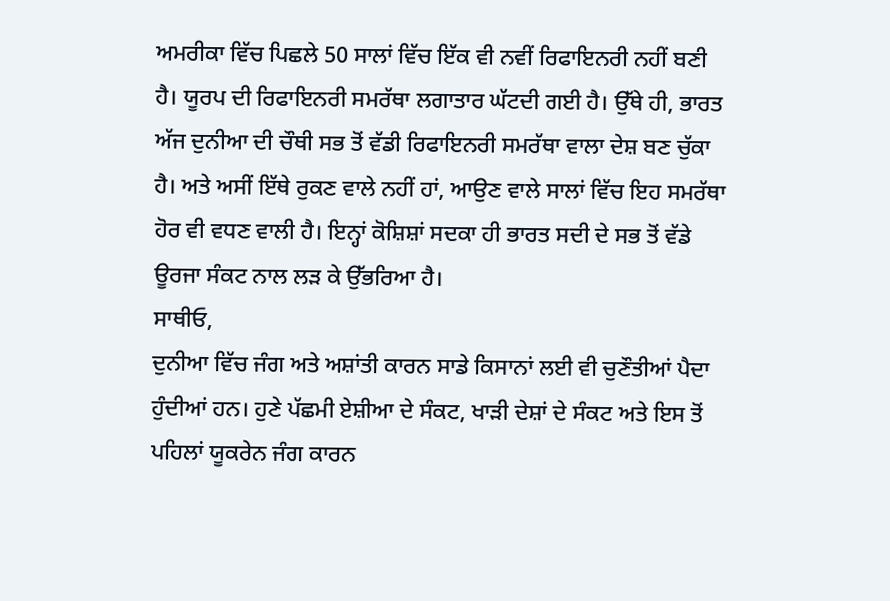ਅਮਰੀਕਾ ਵਿੱਚ ਪਿਛਲੇ 50 ਸਾਲਾਂ ਵਿੱਚ ਇੱਕ ਵੀ ਨਵੀਂ ਰਿਫਾਇਨਰੀ ਨਹੀਂ ਬਣੀ ਹੈ। ਯੂਰਪ ਦੀ ਰਿਫਾਇਨਰੀ ਸਮਰੱਥਾ ਲਗਾਤਾਰ ਘੱਟਦੀ ਗਈ ਹੈ। ਉੱਥੇ ਹੀ, ਭਾਰਤ ਅੱਜ ਦੁਨੀਆ ਦੀ ਚੌਥੀ ਸਭ ਤੋਂ ਵੱਡੀ ਰਿਫਾਇਨਰੀ ਸਮਰੱਥਾ ਵਾਲਾ ਦੇਸ਼ ਬਣ ਚੁੱਕਾ ਹੈ। ਅਤੇ ਅਸੀਂ ਇੱਥੇ ਰੁਕਣ ਵਾਲੇ ਨਹੀਂ ਹਾਂ, ਆਉਣ ਵਾਲੇ ਸਾਲਾਂ ਵਿੱਚ ਇਹ ਸਮਰੱਥਾ ਹੋਰ ਵੀ ਵਧਣ ਵਾਲੀ ਹੈ। ਇਨ੍ਹਾਂ ਕੋਸ਼ਿਸ਼ਾਂ ਸਦਕਾ ਹੀ ਭਾਰਤ ਸਦੀ ਦੇ ਸਭ ਤੋਂ ਵੱਡੇ ਊਰਜਾ ਸੰਕਟ ਨਾਲ ਲੜ ਕੇ ਉੱਭਰਿਆ ਹੈ।
ਸਾਥੀਓ,
ਦੁਨੀਆ ਵਿੱਚ ਜੰਗ ਅਤੇ ਅਸ਼ਾਂਤੀ ਕਾਰਨ ਸਾਡੇ ਕਿਸਾਨਾਂ ਲਈ ਵੀ ਚੁਣੌਤੀਆਂ ਪੈਦਾ ਹੁੰਦੀਆਂ ਹਨ। ਹੁਣੇ ਪੱਛਮੀ ਏਸ਼ੀਆ ਦੇ ਸੰਕਟ, ਖਾੜੀ ਦੇਸ਼ਾਂ ਦੇ ਸੰਕਟ ਅਤੇ ਇਸ ਤੋਂ ਪਹਿਲਾਂ ਯੂਕਰੇਨ ਜੰਗ ਕਾਰਨ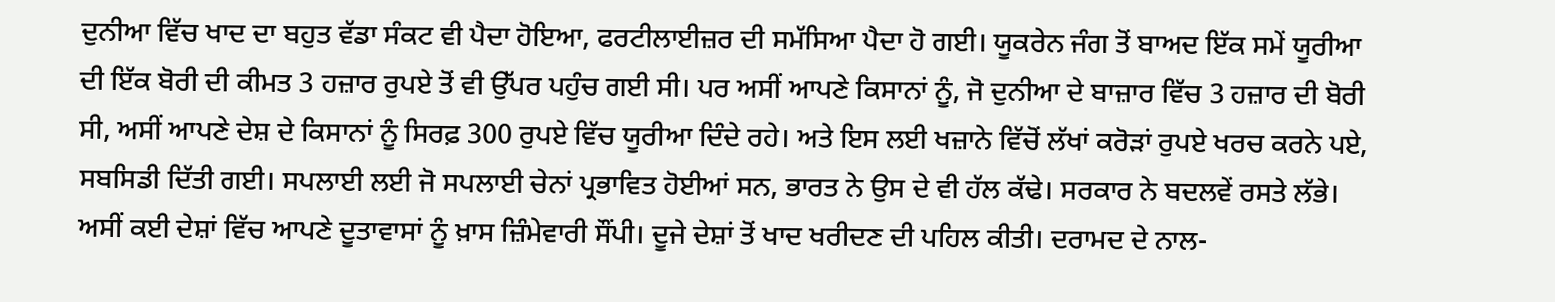ਦੁਨੀਆ ਵਿੱਚ ਖਾਦ ਦਾ ਬਹੁਤ ਵੱਡਾ ਸੰਕਟ ਵੀ ਪੈਦਾ ਹੋਇਆ, ਫਰਟੀਲਾਈਜ਼ਰ ਦੀ ਸਮੱਸਿਆ ਪੈਦਾ ਹੋ ਗਈ। ਯੂਕਰੇਨ ਜੰਗ ਤੋਂ ਬਾਅਦ ਇੱਕ ਸਮੇਂ ਯੂਰੀਆ ਦੀ ਇੱਕ ਬੋਰੀ ਦੀ ਕੀਮਤ 3 ਹਜ਼ਾਰ ਰੁਪਏ ਤੋਂ ਵੀ ਉੱਪਰ ਪਹੁੰਚ ਗਈ ਸੀ। ਪਰ ਅਸੀਂ ਆਪਣੇ ਕਿਸਾਨਾਂ ਨੂੰ, ਜੋ ਦੁਨੀਆ ਦੇ ਬਾਜ਼ਾਰ ਵਿੱਚ 3 ਹਜ਼ਾਰ ਦੀ ਬੋਰੀ ਸੀ, ਅਸੀਂ ਆਪਣੇ ਦੇਸ਼ ਦੇ ਕਿਸਾਨਾਂ ਨੂੰ ਸਿਰਫ਼ 300 ਰੁਪਏ ਵਿੱਚ ਯੂਰੀਆ ਦਿੰਦੇ ਰਹੇ। ਅਤੇ ਇਸ ਲਈ ਖਜ਼ਾਨੇ ਵਿੱਚੋਂ ਲੱਖਾਂ ਕਰੋੜਾਂ ਰੁਪਏ ਖਰਚ ਕਰਨੇ ਪਏ, ਸਬਸਿਡੀ ਦਿੱਤੀ ਗਈ। ਸਪਲਾਈ ਲਈ ਜੋ ਸਪਲਾਈ ਚੇਨਾਂ ਪ੍ਰਭਾਵਿਤ ਹੋਈਆਂ ਸਨ, ਭਾਰਤ ਨੇ ਉਸ ਦੇ ਵੀ ਹੱਲ ਕੱਢੇ। ਸਰਕਾਰ ਨੇ ਬਦਲਵੇਂ ਰਸਤੇ ਲੱਭੇ। ਅਸੀਂ ਕਈ ਦੇਸ਼ਾਂ ਵਿੱਚ ਆਪਣੇ ਦੂਤਾਵਾਸਾਂ ਨੂੰ ਖ਼ਾਸ ਜ਼ਿੰਮੇਵਾਰੀ ਸੌਂਪੀ। ਦੂਜੇ ਦੇਸ਼ਾਂ ਤੋਂ ਖਾਦ ਖਰੀਦਣ ਦੀ ਪਹਿਲ ਕੀਤੀ। ਦਰਾਮਦ ਦੇ ਨਾਲ-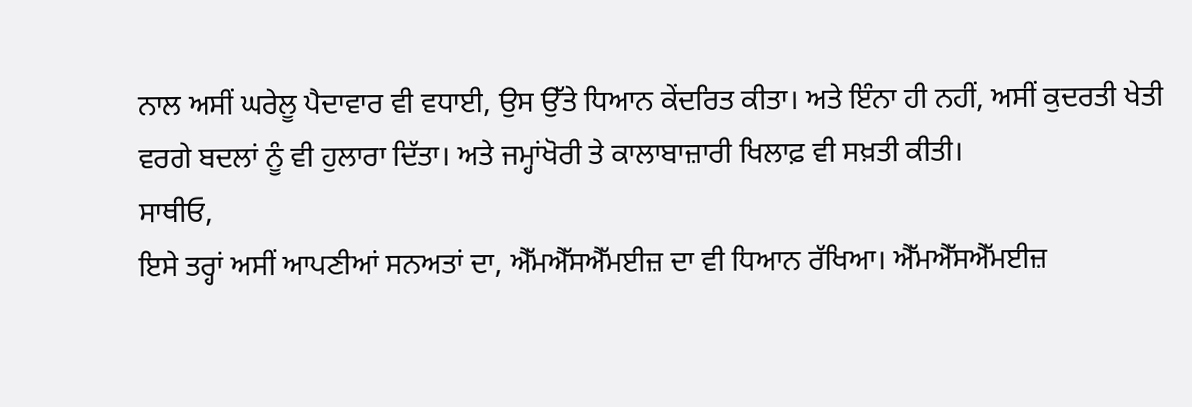ਨਾਲ ਅਸੀਂ ਘਰੇਲੂ ਪੈਦਾਵਾਰ ਵੀ ਵਧਾਈ, ਉਸ ਉੱਤੇ ਧਿਆਨ ਕੇਂਦਰਿਤ ਕੀਤਾ। ਅਤੇ ਇੰਨਾ ਹੀ ਨਹੀਂ, ਅਸੀਂ ਕੁਦਰਤੀ ਖੇਤੀ ਵਰਗੇ ਬਦਲਾਂ ਨੂੰ ਵੀ ਹੁਲਾਰਾ ਦਿੱਤਾ। ਅਤੇ ਜਮ੍ਹਾਂਖੋਰੀ ਤੇ ਕਾਲਾਬਾਜ਼ਾਰੀ ਖਿਲਾਫ਼ ਵੀ ਸਖ਼ਤੀ ਕੀਤੀ।
ਸਾਥੀਓ,
ਇਸੇ ਤਰ੍ਹਾਂ ਅਸੀਂ ਆਪਣੀਆਂ ਸਨਅਤਾਂ ਦਾ, ਐੱਮਐੱਸਐੱਮਈਜ਼ ਦਾ ਵੀ ਧਿਆਨ ਰੱਖਿਆ। ਐੱਮਐੱਸਐੱਮਈਜ਼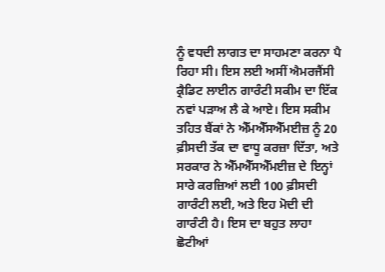ਨੂੰ ਵਧਦੀ ਲਾਗਤ ਦਾ ਸਾਹਮਣਾ ਕਰਨਾ ਪੈ ਰਿਹਾ ਸੀ। ਇਸ ਲਈ ਅਸੀਂ ਐਮਰਜੈਂਸੀ ਕ੍ਰੈਡਿਟ ਲਾਈਨ ਗਾਰੰਟੀ ਸਕੀਮ ਦਾ ਇੱਕ ਨਵਾਂ ਪੜਾਅ ਲੈ ਕੇ ਆਏ। ਇਸ ਸਕੀਮ ਤਹਿਤ ਬੈਂਕਾਂ ਨੇ ਐੱਮਐੱਸਐੱਮਈਜ਼ ਨੂੰ 20 ਫ਼ੀਸਦੀ ਤੱਕ ਦਾ ਵਾਧੂ ਕਰਜ਼ਾ ਦਿੱਤਾ, ਅਤੇ ਸਰਕਾਰ ਨੇ ਐੱਮਐੱਸਐੱਮਈਜ਼ ਦੇ ਇਨ੍ਹਾਂ ਸਾਰੇ ਕਰਜ਼ਿਆਂ ਲਈ 100 ਫ਼ੀਸਦੀ ਗਾਰੰਟੀ ਲਈ, ਅਤੇ ਇਹ ਮੋਦੀ ਦੀ ਗਾਰੰਟੀ ਹੈ। ਇਸ ਦਾ ਬਹੁਤ ਲਾਹਾ ਛੋਟੀਆਂ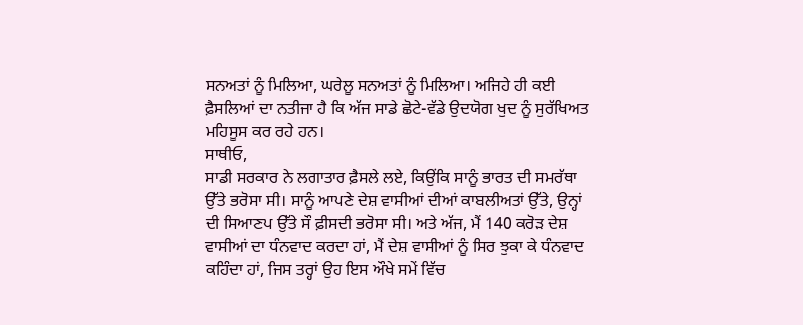ਸਨਅਤਾਂ ਨੂੰ ਮਿਲਿਆ, ਘਰੇਲੂ ਸਨਅਤਾਂ ਨੂੰ ਮਿਲਿਆ। ਅਜਿਹੇ ਹੀ ਕਈ ਫ਼ੈਸਲਿਆਂ ਦਾ ਨਤੀਜਾ ਹੈ ਕਿ ਅੱਜ ਸਾਡੇ ਛੋਟੇ-ਵੱਡੇ ਉਦਯੋਗ ਖੁਦ ਨੂੰ ਸੁਰੱਖਿਅਤ ਮਹਿਸੂਸ ਕਰ ਰਹੇ ਹਨ।
ਸਾਥੀਓ,
ਸਾਡੀ ਸਰਕਾਰ ਨੇ ਲਗਾਤਾਰ ਫ਼ੈਸਲੇ ਲਏ, ਕਿਉਂਕਿ ਸਾਨੂੰ ਭਾਰਤ ਦੀ ਸਮਰੱਥਾ ਉੱਤੇ ਭਰੋਸਾ ਸੀ। ਸਾਨੂੰ ਆਪਣੇ ਦੇਸ਼ ਵਾਸੀਆਂ ਦੀਆਂ ਕਾਬਲੀਅਤਾਂ ਉੱਤੇ, ਉਨ੍ਹਾਂ ਦੀ ਸਿਆਣਪ ਉੱਤੇ ਸੌ ਫ਼ੀਸਦੀ ਭਰੋਸਾ ਸੀ। ਅਤੇ ਅੱਜ, ਮੈਂ 140 ਕਰੋੜ ਦੇਸ਼ ਵਾਸੀਆਂ ਦਾ ਧੰਨਵਾਦ ਕਰਦਾ ਹਾਂ, ਮੈਂ ਦੇਸ਼ ਵਾਸੀਆਂ ਨੂੰ ਸਿਰ ਝੁਕਾ ਕੇ ਧੰਨਵਾਦ ਕਹਿੰਦਾ ਹਾਂ, ਜਿਸ ਤਰ੍ਹਾਂ ਉਹ ਇਸ ਔਖੇ ਸਮੇਂ ਵਿੱਚ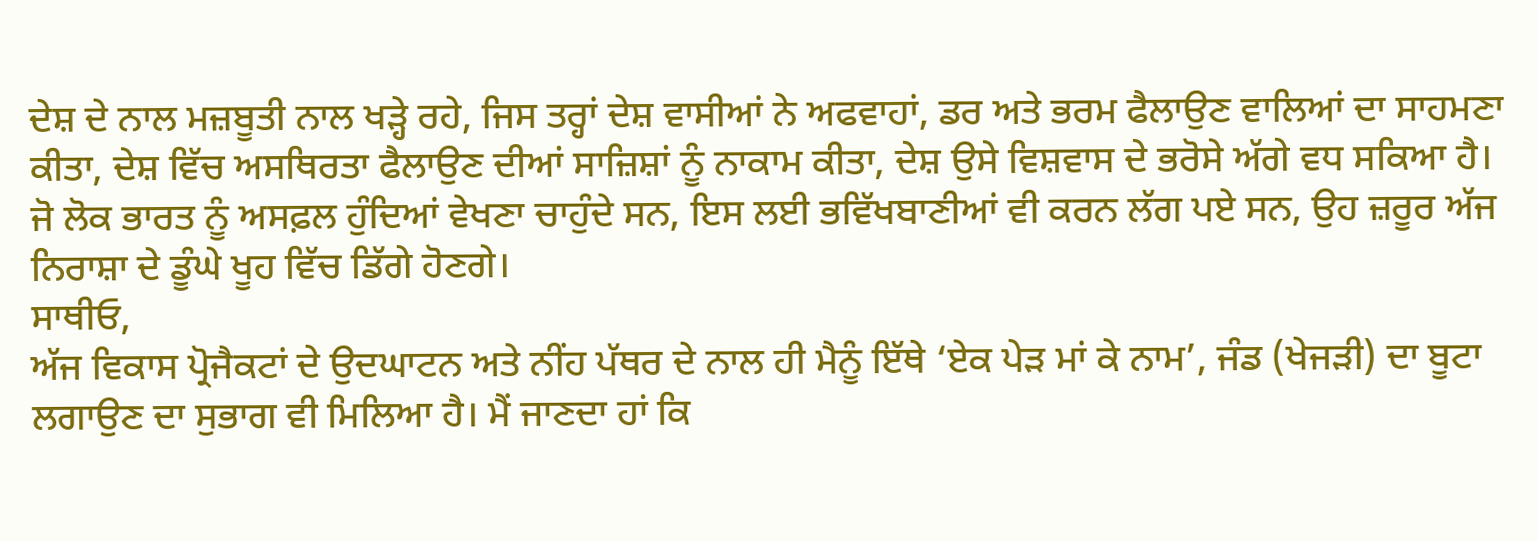ਦੇਸ਼ ਦੇ ਨਾਲ ਮਜ਼ਬੂਤੀ ਨਾਲ ਖੜ੍ਹੇ ਰਹੇ, ਜਿਸ ਤਰ੍ਹਾਂ ਦੇਸ਼ ਵਾਸੀਆਂ ਨੇ ਅਫਵਾਹਾਂ, ਡਰ ਅਤੇ ਭਰਮ ਫੈਲਾਉਣ ਵਾਲਿਆਂ ਦਾ ਸਾਹਮਣਾ ਕੀਤਾ, ਦੇਸ਼ ਵਿੱਚ ਅਸਥਿਰਤਾ ਫੈਲਾਉਣ ਦੀਆਂ ਸਾਜ਼ਿਸ਼ਾਂ ਨੂੰ ਨਾਕਾਮ ਕੀਤਾ, ਦੇਸ਼ ਉਸੇ ਵਿਸ਼ਵਾਸ ਦੇ ਭਰੋਸੇ ਅੱਗੇ ਵਧ ਸਕਿਆ ਹੈ। ਜੋ ਲੋਕ ਭਾਰਤ ਨੂੰ ਅਸਫ਼ਲ ਹੁੰਦਿਆਂ ਵੇਖਣਾ ਚਾਹੁੰਦੇ ਸਨ, ਇਸ ਲਈ ਭਵਿੱਖਬਾਣੀਆਂ ਵੀ ਕਰਨ ਲੱਗ ਪਏ ਸਨ, ਉਹ ਜ਼ਰੂਰ ਅੱਜ ਨਿਰਾਸ਼ਾ ਦੇ ਡੂੰਘੇ ਖੂਹ ਵਿੱਚ ਡਿੱਗੇ ਹੋਣਗੇ।
ਸਾਥੀਓ,
ਅੱਜ ਵਿਕਾਸ ਪ੍ਰੋਜੈਕਟਾਂ ਦੇ ਉਦਘਾਟਨ ਅਤੇ ਨੀਂਹ ਪੱਥਰ ਦੇ ਨਾਲ ਹੀ ਮੈਨੂੰ ਇੱਥੇ ‘ਏਕ ਪੇੜ ਮਾਂ ਕੇ ਨਾਮ’, ਜੰਡ (ਖੇਜੜੀ) ਦਾ ਬੂਟਾ ਲਗਾਉਣ ਦਾ ਸੁਭਾਗ ਵੀ ਮਿਲਿਆ ਹੈ। ਮੈਂ ਜਾਣਦਾ ਹਾਂ ਕਿ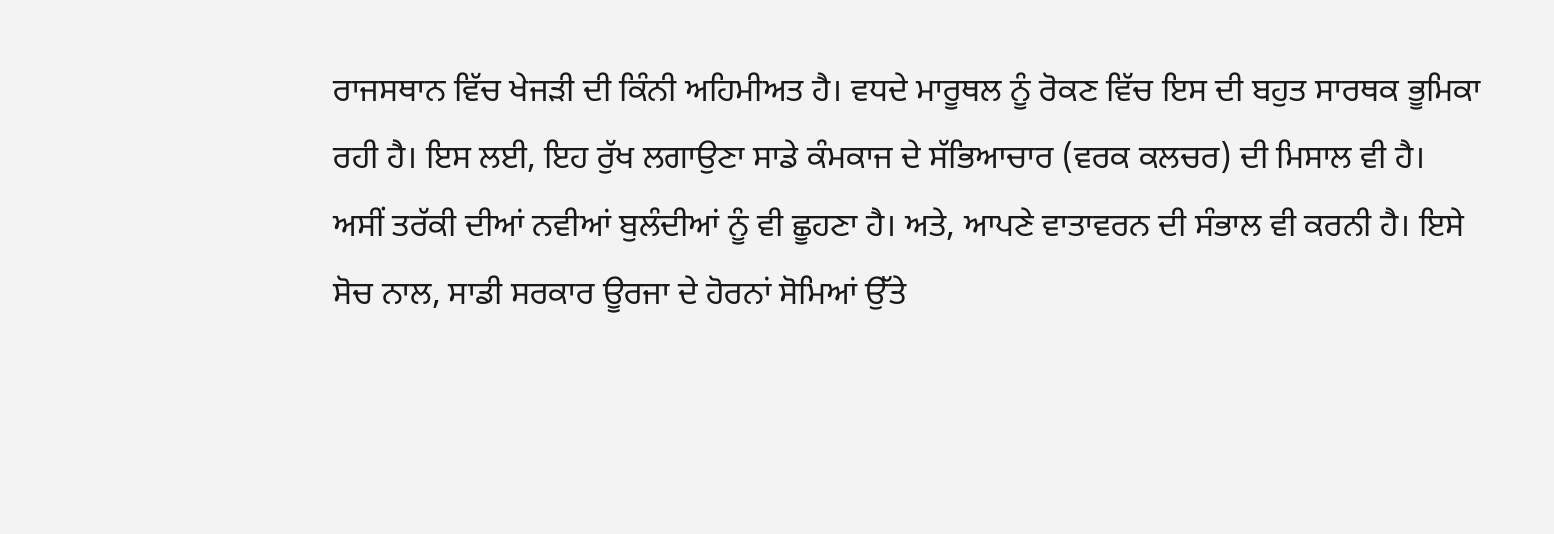ਰਾਜਸਥਾਨ ਵਿੱਚ ਖੇਜੜੀ ਦੀ ਕਿੰਨੀ ਅਹਿਮੀਅਤ ਹੈ। ਵਧਦੇ ਮਾਰੂਥਲ ਨੂੰ ਰੋਕਣ ਵਿੱਚ ਇਸ ਦੀ ਬਹੁਤ ਸਾਰਥਕ ਭੂਮਿਕਾ ਰਹੀ ਹੈ। ਇਸ ਲਈ, ਇਹ ਰੁੱਖ ਲਗਾਉਣਾ ਸਾਡੇ ਕੰਮਕਾਜ ਦੇ ਸੱਭਿਆਚਾਰ (ਵਰਕ ਕਲਚਰ) ਦੀ ਮਿਸਾਲ ਵੀ ਹੈ। ਅਸੀਂ ਤਰੱਕੀ ਦੀਆਂ ਨਵੀਆਂ ਬੁਲੰਦੀਆਂ ਨੂੰ ਵੀ ਛੂਹਣਾ ਹੈ। ਅਤੇ, ਆਪਣੇ ਵਾਤਾਵਰਨ ਦੀ ਸੰਭਾਲ ਵੀ ਕਰਨੀ ਹੈ। ਇਸੇ ਸੋਚ ਨਾਲ, ਸਾਡੀ ਸਰਕਾਰ ਊਰਜਾ ਦੇ ਹੋਰਨਾਂ ਸੋਮਿਆਂ ਉੱਤੇ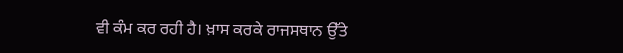ਵੀ ਕੰਮ ਕਰ ਰਹੀ ਹੈ। ਖ਼ਾਸ ਕਰਕੇ ਰਾਜਸਥਾਨ ਉੱਤੇ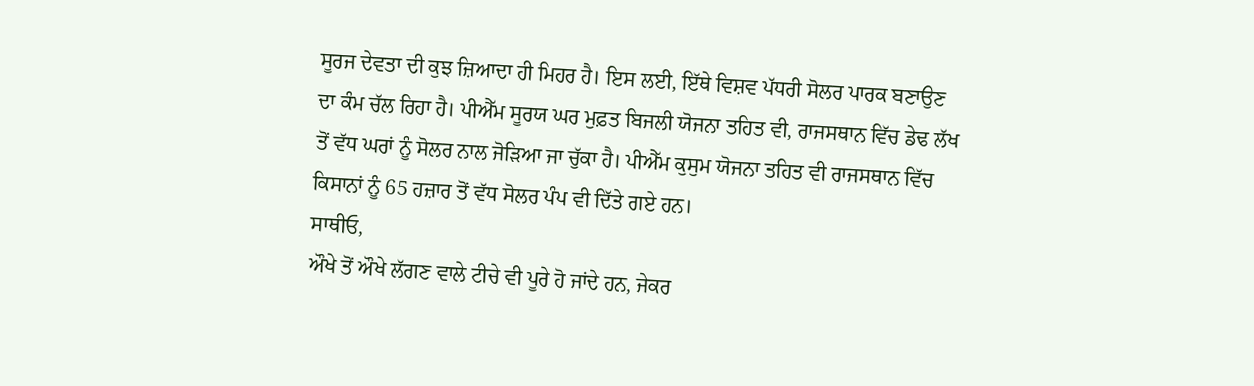ਸੂਰਜ ਦੇਵਤਾ ਦੀ ਕੁਝ ਜ਼ਿਆਦਾ ਹੀ ਮਿਹਰ ਹੈ। ਇਸ ਲਈ, ਇੱਥੇ ਵਿਸ਼ਵ ਪੱਧਰੀ ਸੋਲਰ ਪਾਰਕ ਬਣਾਉਣ ਦਾ ਕੰਮ ਚੱਲ ਰਿਹਾ ਹੈ। ਪੀਐੱਮ ਸੂਰਯ ਘਰ ਮੁਫ਼ਤ ਬਿਜਲੀ ਯੋਜਨਾ ਤਹਿਤ ਵੀ, ਰਾਜਸਥਾਨ ਵਿੱਚ ਡੇਢ ਲੱਖ ਤੋਂ ਵੱਧ ਘਰਾਂ ਨੂੰ ਸੋਲਰ ਨਾਲ ਜੋੜਿਆ ਜਾ ਚੁੱਕਾ ਹੈ। ਪੀਐੱਮ ਕੁਸੁਮ ਯੋਜਨਾ ਤਹਿਤ ਵੀ ਰਾਜਸਥਾਨ ਵਿੱਚ ਕਿਸਾਨਾਂ ਨੂੰ 65 ਹਜ਼ਾਰ ਤੋਂ ਵੱਧ ਸੋਲਰ ਪੰਪ ਵੀ ਦਿੱਤੇ ਗਏ ਹਨ।
ਸਾਥੀਓ,
ਔਖੇ ਤੋਂ ਔਖੇ ਲੱਗਣ ਵਾਲੇ ਟੀਚੇ ਵੀ ਪੂਰੇ ਹੋ ਜਾਂਦੇ ਹਨ, ਜੇਕਰ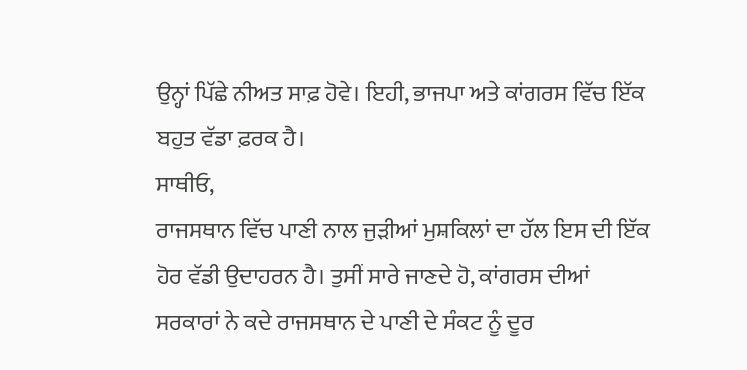ਉਨ੍ਹਾਂ ਪਿੱਛੇ ਨੀਅਤ ਸਾਫ਼ ਹੋਵੇ। ਇਹੀ, ਭਾਜਪਾ ਅਤੇ ਕਾਂਗਰਸ ਵਿੱਚ ਇੱਕ ਬਹੁਤ ਵੱਡਾ ਫ਼ਰਕ ਹੈ।
ਸਾਥੀਓ,
ਰਾਜਸਥਾਨ ਵਿੱਚ ਪਾਣੀ ਨਾਲ ਜੁੜੀਆਂ ਮੁਸ਼ਕਿਲਾਂ ਦਾ ਹੱਲ ਇਸ ਦੀ ਇੱਕ ਹੋਰ ਵੱਡੀ ਉਦਾਹਰਨ ਹੈ। ਤੁਸੀਂ ਸਾਰੇ ਜਾਣਦੇ ਹੋ, ਕਾਂਗਰਸ ਦੀਆਂ ਸਰਕਾਰਾਂ ਨੇ ਕਦੇ ਰਾਜਸਥਾਨ ਦੇ ਪਾਣੀ ਦੇ ਸੰਕਟ ਨੂੰ ਦੂਰ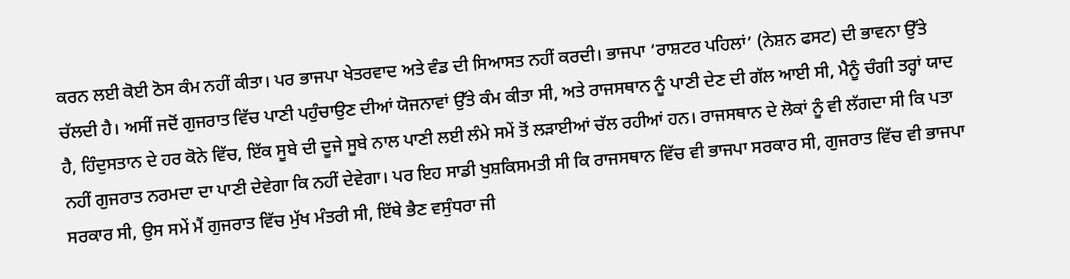ਕਰਨ ਲਈ ਕੋਈ ਠੋਸ ਕੰਮ ਨਹੀਂ ਕੀਤਾ। ਪਰ ਭਾਜਪਾ ਖੇਤਰਵਾਦ ਅਤੇ ਵੰਡ ਦੀ ਸਿਆਸਤ ਨਹੀਂ ਕਰਦੀ। ਭਾਜਪਾ ‘ਰਾਸ਼ਟਰ ਪਹਿਲਾਂ’ (ਨੇਸ਼ਨ ਫਸਟ) ਦੀ ਭਾਵਨਾ ਉੱਤੇ ਚੱਲਦੀ ਹੈ। ਅਸੀਂ ਜਦੋਂ ਗੁਜਰਾਤ ਵਿੱਚ ਪਾਣੀ ਪਹੁੰਚਾਉਣ ਦੀਆਂ ਯੋਜਨਾਵਾਂ ਉੱਤੇ ਕੰਮ ਕੀਤਾ ਸੀ, ਅਤੇ ਰਾਜਸਥਾਨ ਨੂੰ ਪਾਣੀ ਦੇਣ ਦੀ ਗੱਲ ਆਈ ਸੀ, ਮੈਨੂੰ ਚੰਗੀ ਤਰ੍ਹਾਂ ਯਾਦ ਹੈ, ਹਿੰਦੁਸਤਾਨ ਦੇ ਹਰ ਕੋਨੇ ਵਿੱਚ, ਇੱਕ ਸੂਬੇ ਦੀ ਦੂਜੇ ਸੂਬੇ ਨਾਲ ਪਾਣੀ ਲਈ ਲੰਮੇ ਸਮੇਂ ਤੋਂ ਲੜਾਈਆਂ ਚੱਲ ਰਹੀਆਂ ਹਨ। ਰਾਜਸਥਾਨ ਦੇ ਲੋਕਾਂ ਨੂੰ ਵੀ ਲੱਗਦਾ ਸੀ ਕਿ ਪਤਾ ਨਹੀਂ ਗੁਜਰਾਤ ਨਰਮਦਾ ਦਾ ਪਾਣੀ ਦੇਵੇਗਾ ਕਿ ਨਹੀਂ ਦੇਵੇਗਾ। ਪਰ ਇਹ ਸਾਡੀ ਖੁਸ਼ਕਿਸਮਤੀ ਸੀ ਕਿ ਰਾਜਸਥਾਨ ਵਿੱਚ ਵੀ ਭਾਜਪਾ ਸਰਕਾਰ ਸੀ, ਗੁਜਰਾਤ ਵਿੱਚ ਵੀ ਭਾਜਪਾ ਸਰਕਾਰ ਸੀ, ਉਸ ਸਮੇਂ ਮੈਂ ਗੁਜਰਾਤ ਵਿੱਚ ਮੁੱਖ ਮੰਤਰੀ ਸੀ, ਇੱਥੇ ਭੈਣ ਵਸੁੰਧਰਾ ਜੀ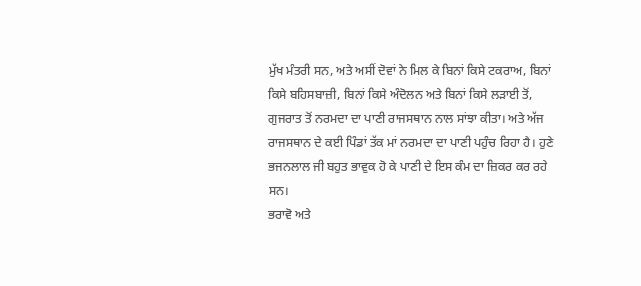ਮੁੱਖ ਮੰਤਰੀ ਸਨ, ਅਤੇ ਅਸੀਂ ਦੋਵਾਂ ਨੇ ਮਿਲ ਕੇ ਬਿਨਾਂ ਕਿਸੇ ਟਕਰਾਅ, ਬਿਨਾਂ ਕਿਸੇ ਬਹਿਸਬਾਜ਼ੀ, ਬਿਨਾਂ ਕਿਸੇ ਅੰਦੋਲਨ ਅਤੇ ਬਿਨਾਂ ਕਿਸੇ ਲੜਾਈ ਤੋਂ, ਗੁਜਰਾਤ ਤੋਂ ਨਰਮਦਾ ਦਾ ਪਾਣੀ ਰਾਜਸਥਾਨ ਨਾਲ ਸਾਂਝਾ ਕੀਤਾ। ਅਤੇ ਅੱਜ ਰਾਜਸਥਾਨ ਦੇ ਕਈ ਪਿੰਡਾਂ ਤੱਕ ਮਾਂ ਨਰਮਦਾ ਦਾ ਪਾਣੀ ਪਹੁੰਚ ਰਿਹਾ ਹੈ। ਹੁਣੇ ਭਜਨਲਾਲ ਜੀ ਬਹੁਤ ਭਾਵੁਕ ਹੋ ਕੇ ਪਾਣੀ ਦੇ ਇਸ ਕੰਮ ਦਾ ਜ਼ਿਕਰ ਕਰ ਰਹੇ ਸਨ।
ਭਰਾਵੋ ਅਤੇ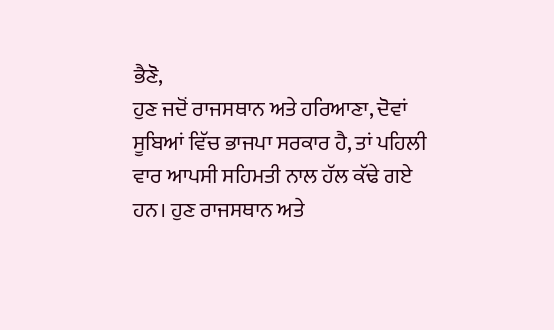ਭੈਣੋ,
ਹੁਣ ਜਦੋਂ ਰਾਜਸਥਾਨ ਅਤੇ ਹਰਿਆਣਾ, ਦੋਵਾਂ ਸੂਬਿਆਂ ਵਿੱਚ ਭਾਜਪਾ ਸਰਕਾਰ ਹੈ, ਤਾਂ ਪਹਿਲੀ ਵਾਰ ਆਪਸੀ ਸਹਿਮਤੀ ਨਾਲ ਹੱਲ ਕੱਢੇ ਗਏ ਹਨ। ਹੁਣ ਰਾਜਸਥਾਨ ਅਤੇ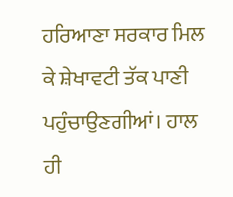ਹਰਿਆਣਾ ਸਰਕਾਰ ਮਿਲ ਕੇ ਸ਼ੇਖਾਵਟੀ ਤੱਕ ਪਾਣੀ ਪਹੁੰਚਾਉਣਗੀਆਂ। ਹਾਲ ਹੀ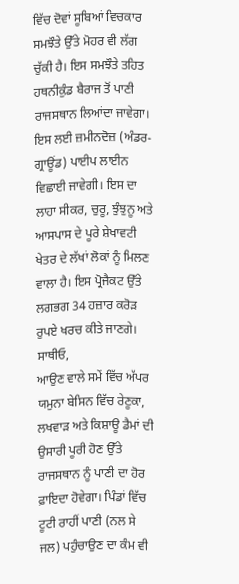ਵਿੱਚ ਦੋਵਾਂ ਸੂਬਿਆਂ ਵਿਚਕਾਰ ਸਮਝੌਤੇ ਉੱਤੇ ਮੋਹਰ ਵੀ ਲੱਗ ਚੁੱਕੀ ਹੈ। ਇਸ ਸਮਝੌਤੇ ਤਹਿਤ ਹਥਨੀਕੁੰਡ ਬੈਰਾਜ ਤੋਂ ਪਾਣੀ ਰਾਜਸਥਾਨ ਲਿਆਂਦਾ ਜਾਵੇਗਾ। ਇਸ ਲਈ ਜ਼ਮੀਨਦੋਜ਼ (ਅੰਡਰ-ਗ੍ਰਾਊਂਡ) ਪਾਈਪ ਲਾਈਨ ਵਿਛਾਈ ਜਾਵੇਗੀ। ਇਸ ਦਾ ਲਾਹਾ ਸੀਕਰ, ਚੁਰੂ, ਝੁੰਝੁਨੂ ਅਤੇ ਆਸਪਾਸ ਦੇ ਪੂਰੇ ਸ਼ੇਖਾਵਟੀ ਖੇਤਰ ਦੇ ਲੱਖਾਂ ਲੋਕਾਂ ਨੂੰ ਮਿਲਣ ਵਾਲਾ ਹੈ। ਇਸ ਪ੍ਰੋਜੈਕਟ ਉੱਤੇ ਲਗਭਗ 34 ਹਜ਼ਾਰ ਕਰੋੜ ਰੁਪਏ ਖਰਚ ਕੀਤੇ ਜਾਣਗੇ।
ਸਾਥੀਓ,
ਆਉਣ ਵਾਲੇ ਸਮੇਂ ਵਿੱਚ ਅੱਪਰ ਯਮੁਨਾ ਬੇਸਿਨ ਵਿੱਚ ਰੇਣੂਕਾ, ਲਖਵਾੜ ਅਤੇ ਕਿਸ਼ਾਊ ਡੈਮਾਂ ਦੀ ਉਸਾਰੀ ਪੂਰੀ ਹੋਣ ਉੱਤੇ ਰਾਜਸਥਾਨ ਨੂੰ ਪਾਣੀ ਦਾ ਹੋਰ ਫ਼ਾਇਦਾ ਹੋਵੇਗਾ। ਪਿੰਡਾਂ ਵਿੱਚ ਟੂਟੀ ਰਾਹੀਂ ਪਾਣੀ (ਨਲ ਸੇ ਜਲ) ਪਹੁੰਚਾਉਣ ਦਾ ਕੰਮ ਵੀ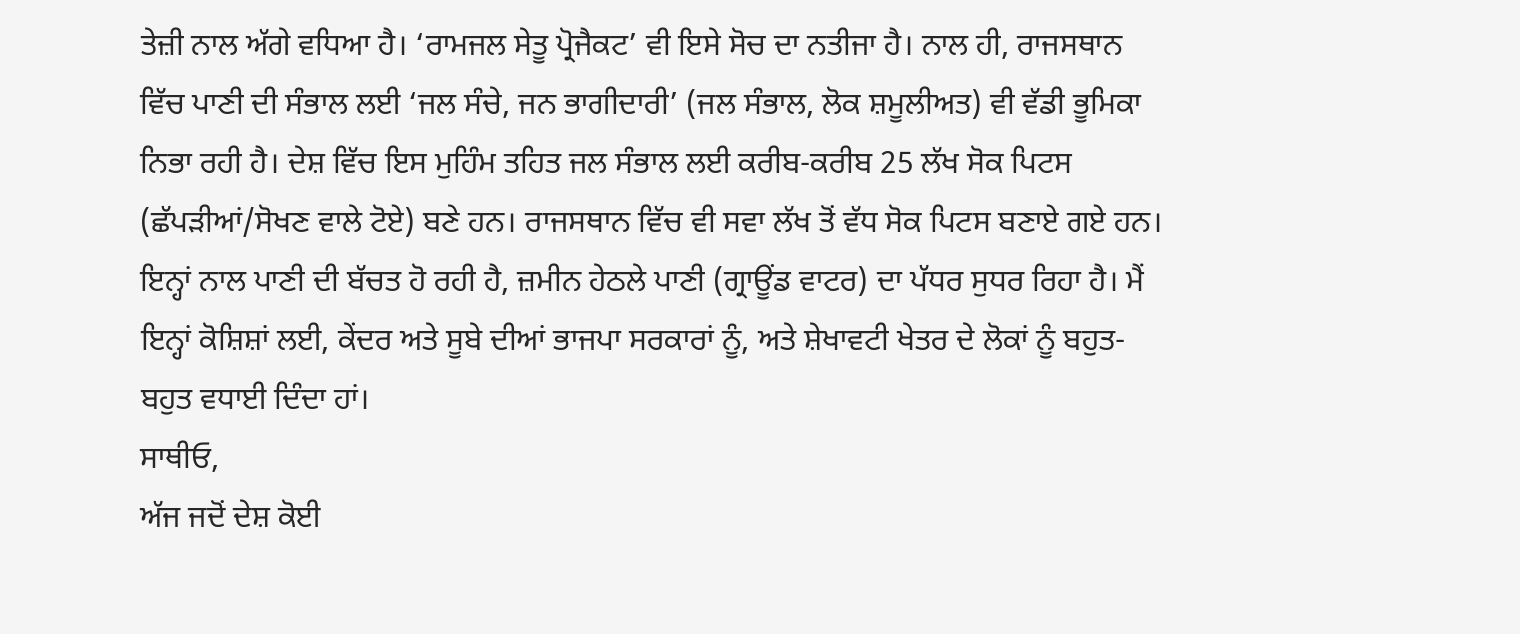ਤੇਜ਼ੀ ਨਾਲ ਅੱਗੇ ਵਧਿਆ ਹੈ। ‘ਰਾਮਜਲ ਸੇਤੂ ਪ੍ਰੋਜੈਕਟ’ ਵੀ ਇਸੇ ਸੋਚ ਦਾ ਨਤੀਜਾ ਹੈ। ਨਾਲ ਹੀ, ਰਾਜਸਥਾਨ ਵਿੱਚ ਪਾਣੀ ਦੀ ਸੰਭਾਲ ਲਈ ‘ਜਲ ਸੰਚੇ, ਜਨ ਭਾਗੀਦਾਰੀ’ (ਜਲ ਸੰਭਾਲ, ਲੋਕ ਸ਼ਮੂਲੀਅਤ) ਵੀ ਵੱਡੀ ਭੂਮਿਕਾ ਨਿਭਾ ਰਹੀ ਹੈ। ਦੇਸ਼ ਵਿੱਚ ਇਸ ਮੁਹਿੰਮ ਤਹਿਤ ਜਲ ਸੰਭਾਲ ਲਈ ਕਰੀਬ-ਕਰੀਬ 25 ਲੱਖ ਸੋਕ ਪਿਟਸ (ਛੱਪੜੀਆਂ/ਸੋਖਣ ਵਾਲੇ ਟੋਏ) ਬਣੇ ਹਨ। ਰਾਜਸਥਾਨ ਵਿੱਚ ਵੀ ਸਵਾ ਲੱਖ ਤੋਂ ਵੱਧ ਸੋਕ ਪਿਟਸ ਬਣਾਏ ਗਏ ਹਨ। ਇਨ੍ਹਾਂ ਨਾਲ ਪਾਣੀ ਦੀ ਬੱਚਤ ਹੋ ਰਹੀ ਹੈ, ਜ਼ਮੀਨ ਹੇਠਲੇ ਪਾਣੀ (ਗ੍ਰਾਊਂਡ ਵਾਟਰ) ਦਾ ਪੱਧਰ ਸੁਧਰ ਰਿਹਾ ਹੈ। ਮੈਂ ਇਨ੍ਹਾਂ ਕੋਸ਼ਿਸ਼ਾਂ ਲਈ, ਕੇਂਦਰ ਅਤੇ ਸੂਬੇ ਦੀਆਂ ਭਾਜਪਾ ਸਰਕਾਰਾਂ ਨੂੰ, ਅਤੇ ਸ਼ੇਖਾਵਟੀ ਖੇਤਰ ਦੇ ਲੋਕਾਂ ਨੂੰ ਬਹੁਤ-ਬਹੁਤ ਵਧਾਈ ਦਿੰਦਾ ਹਾਂ।
ਸਾਥੀਓ,
ਅੱਜ ਜਦੋਂ ਦੇਸ਼ ਕੋਈ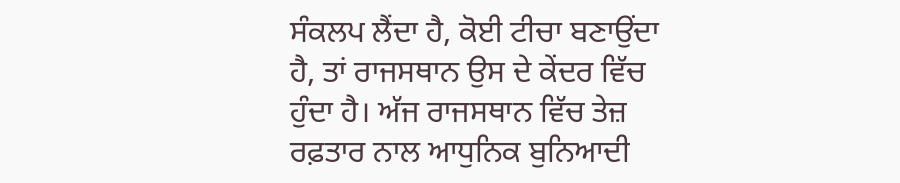ਸੰਕਲਪ ਲੈਂਦਾ ਹੈ, ਕੋਈ ਟੀਚਾ ਬਣਾਉਂਦਾ ਹੈ, ਤਾਂ ਰਾਜਸਥਾਨ ਉਸ ਦੇ ਕੇਂਦਰ ਵਿੱਚ ਹੁੰਦਾ ਹੈ। ਅੱਜ ਰਾਜਸਥਾਨ ਵਿੱਚ ਤੇਜ਼ ਰਫ਼ਤਾਰ ਨਾਲ ਆਧੁਨਿਕ ਬੁਨਿਆਦੀ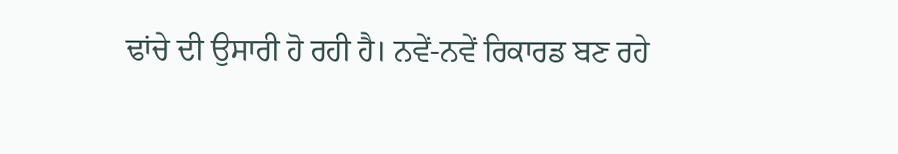ਢਾਂਚੇ ਦੀ ਉਸਾਰੀ ਹੋ ਰਹੀ ਹੈ। ਨਵੇਂ-ਨਵੇਂ ਰਿਕਾਰਡ ਬਣ ਰਹੇ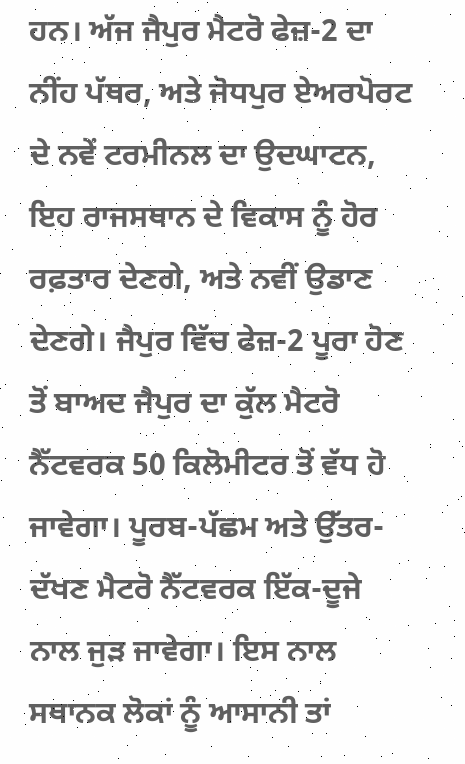ਹਨ। ਅੱਜ ਜੈਪੁਰ ਮੈਟਰੋ ਫੇਜ਼-2 ਦਾ ਨੀਂਹ ਪੱਥਰ, ਅਤੇ ਜੋਧਪੁਰ ਏਅਰਪੋਰਟ ਦੇ ਨਵੇਂ ਟਰਮੀਨਲ ਦਾ ਉਦਘਾਟਨ, ਇਹ ਰਾਜਸਥਾਨ ਦੇ ਵਿਕਾਸ ਨੂੰ ਹੋਰ ਰਫ਼ਤਾਰ ਦੇਣਗੇ, ਅਤੇ ਨਵੀਂ ਉਡਾਣ ਦੇਣਗੇ। ਜੈਪੁਰ ਵਿੱਚ ਫੇਜ਼-2 ਪੂਰਾ ਹੋਣ ਤੋਂ ਬਾਅਦ ਜੈਪੁਰ ਦਾ ਕੁੱਲ ਮੈਟਰੋ ਨੈੱਟਵਰਕ 50 ਕਿਲੋਮੀਟਰ ਤੋਂ ਵੱਧ ਹੋ ਜਾਵੇਗਾ। ਪੂਰਬ-ਪੱਛਮ ਅਤੇ ਉੱਤਰ-ਦੱਖਣ ਮੈਟਰੋ ਨੈੱਟਵਰਕ ਇੱਕ-ਦੂਜੇ ਨਾਲ ਜੁੜ ਜਾਵੇਗਾ। ਇਸ ਨਾਲ ਸਥਾਨਕ ਲੋਕਾਂ ਨੂੰ ਆਸਾਨੀ ਤਾਂ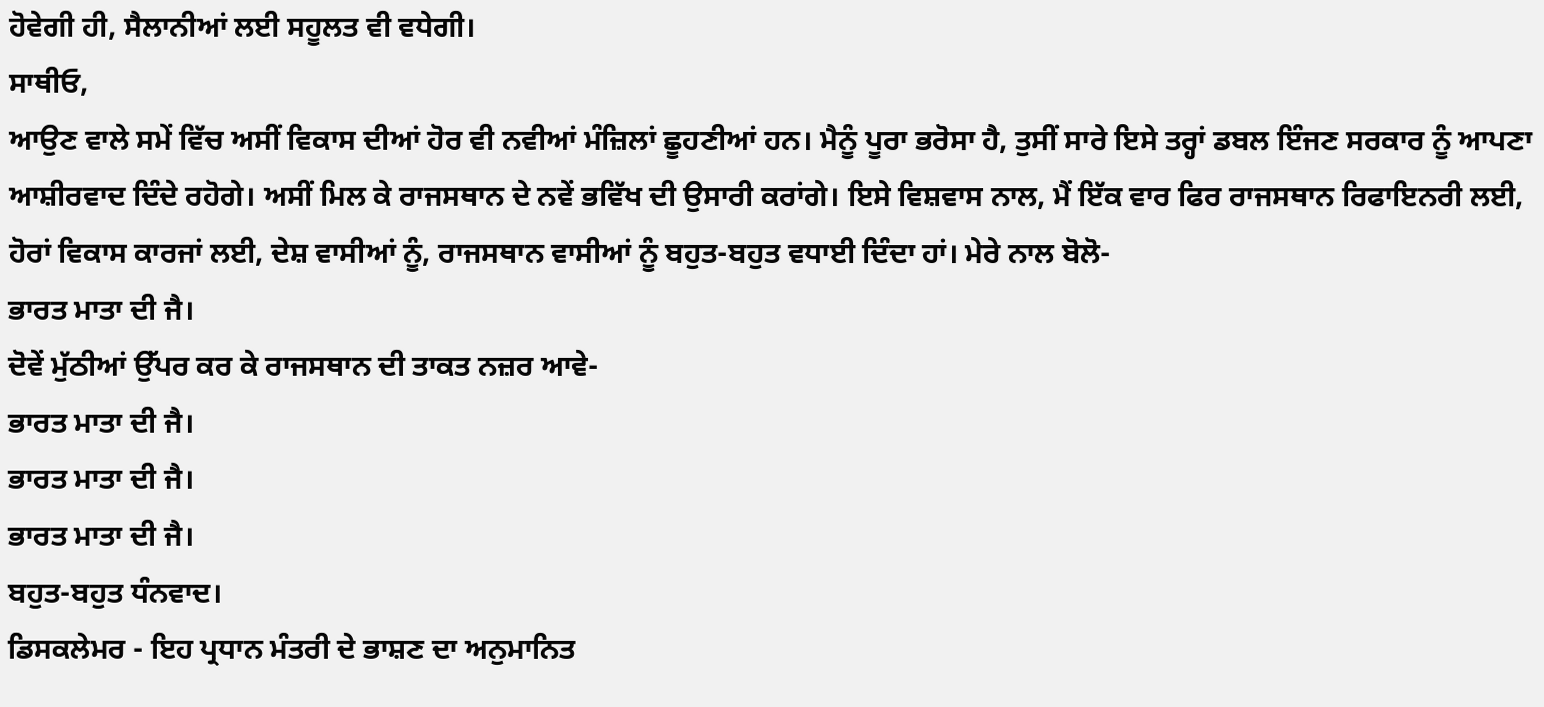ਹੋਵੇਗੀ ਹੀ, ਸੈਲਾਨੀਆਂ ਲਈ ਸਹੂਲਤ ਵੀ ਵਧੇਗੀ।
ਸਾਥੀਓ,
ਆਉਣ ਵਾਲੇ ਸਮੇਂ ਵਿੱਚ ਅਸੀਂ ਵਿਕਾਸ ਦੀਆਂ ਹੋਰ ਵੀ ਨਵੀਆਂ ਮੰਜ਼ਿਲਾਂ ਛੂਹਣੀਆਂ ਹਨ। ਮੈਨੂੰ ਪੂਰਾ ਭਰੋਸਾ ਹੈ, ਤੁਸੀਂ ਸਾਰੇ ਇਸੇ ਤਰ੍ਹਾਂ ਡਬਲ ਇੰਜਣ ਸਰਕਾਰ ਨੂੰ ਆਪਣਾ ਆਸ਼ੀਰਵਾਦ ਦਿੰਦੇ ਰਹੋਗੇ। ਅਸੀਂ ਮਿਲ ਕੇ ਰਾਜਸਥਾਨ ਦੇ ਨਵੇਂ ਭਵਿੱਖ ਦੀ ਉਸਾਰੀ ਕਰਾਂਗੇ। ਇਸੇ ਵਿਸ਼ਵਾਸ ਨਾਲ, ਮੈਂ ਇੱਕ ਵਾਰ ਫਿਰ ਰਾਜਸਥਾਨ ਰਿਫਾਇਨਰੀ ਲਈ, ਹੋਰਾਂ ਵਿਕਾਸ ਕਾਰਜਾਂ ਲਈ, ਦੇਸ਼ ਵਾਸੀਆਂ ਨੂੰ, ਰਾਜਸਥਾਨ ਵਾਸੀਆਂ ਨੂੰ ਬਹੁਤ-ਬਹੁਤ ਵਧਾਈ ਦਿੰਦਾ ਹਾਂ। ਮੇਰੇ ਨਾਲ ਬੋਲੋ-
ਭਾਰਤ ਮਾਤਾ ਦੀ ਜੈ।
ਦੋਵੇਂ ਮੁੱਠੀਆਂ ਉੱਪਰ ਕਰ ਕੇ ਰਾਜਸਥਾਨ ਦੀ ਤਾਕਤ ਨਜ਼ਰ ਆਵੇ-
ਭਾਰਤ ਮਾਤਾ ਦੀ ਜੈ।
ਭਾਰਤ ਮਾਤਾ ਦੀ ਜੈ।
ਭਾਰਤ ਮਾਤਾ ਦੀ ਜੈ।
ਬਹੁਤ-ਬਹੁਤ ਧੰਨਵਾਦ।
ਡਿਸਕਲੇਮਰ - ਇਹ ਪ੍ਰਧਾਨ ਮੰਤਰੀ ਦੇ ਭਾਸ਼ਣ ਦਾ ਅਨੁਮਾਨਿਤ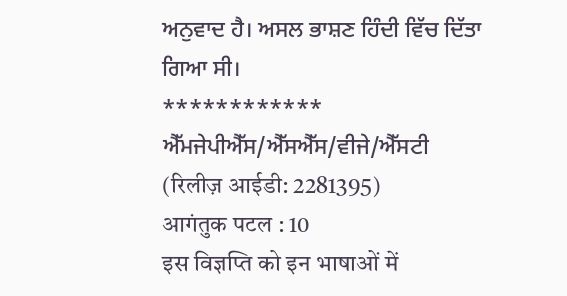ਅਨੁਵਾਦ ਹੈ। ਅਸਲ ਭਾਸ਼ਣ ਹਿੰਦੀ ਵਿੱਚ ਦਿੱਤਾ ਗਿਆ ਸੀ।
************
ਐੱਮਜੇਪੀਐੱਸ/ਐੱਸਐੱਸ/ਵੀਜੇ/ਐੱਸਟੀ
(रिलीज़ आईडी: 2281395)
आगंतुक पटल : 10
इस विज्ञप्ति को इन भाषाओं में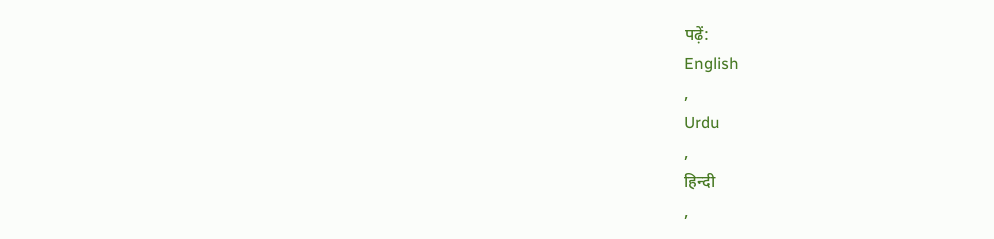पढ़ें:
English
,
Urdu
,
हिन्दी
,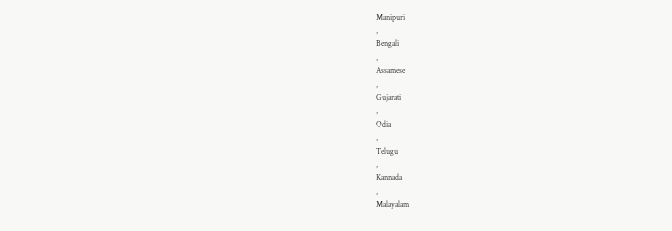Manipuri
,
Bengali
,
Assamese
,
Gujarati
,
Odia
,
Telugu
,
Kannada
,
Malayalam